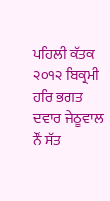ਪਹਿਲੀ ਕੱਤਕ ੨੦੧੨ ਬਿਕ੍ਰਮੀ ਹਰਿ ਭਗਤ ਦਵਾਰ ਜੇਠੂਵਾਲ
ਨੌਂ ਸੱਤ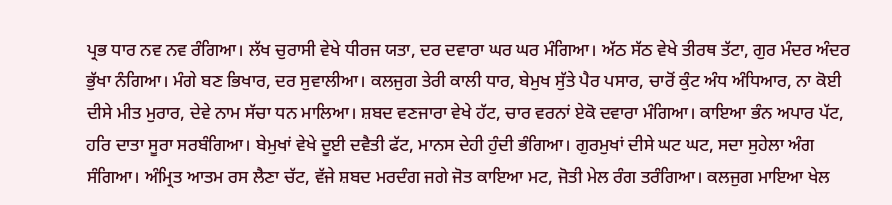ਪ੍ਰਭ ਧਾਰ ਨਵ ਨਵ ਰੰਗਿਆ। ਲੱਖ ਚੁਰਾਸੀ ਵੇਖੇ ਧੀਰਜ ਯਤਾ, ਦਰ ਦਵਾਰਾ ਘਰ ਘਰ ਮੰਗਿਆ। ਅੱਠ ਸੱਠ ਵੇਖੇ ਤੀਰਥ ਤੱਟਾ, ਗੁਰ ਮੰਦਰ ਅੰਦਰ ਭੁੱਖਾ ਨੰਗਿਆ। ਮੰਗੇ ਬਣ ਭਿਖਾਰ, ਦਰ ਸੁਵਾਲੀਆ। ਕਲਜੁਗ ਤੇਰੀ ਕਾਲੀ ਧਾਰ, ਬੇਮੁਖ ਸੁੱਤੇ ਪੈਰ ਪਸਾਰ, ਚਾਰੋਂ ਕੁੰਟ ਅੰਧ ਅੰਧਿਆਰ, ਨਾ ਕੋਈ ਦੀਸੇ ਮੀਤ ਮੁਰਾਰ, ਦੇਵੇ ਨਾਮ ਸੱਚਾ ਧਨ ਮਾਲਿਆ। ਸ਼ਬਦ ਵਣਜਾਰਾ ਵੇਖੇ ਹੱਟ, ਚਾਰ ਵਰਨਾਂ ਏਕੋ ਦਵਾਰਾ ਮੰਗਿਆ। ਕਾਇਆ ਭੰਨ ਅਪਾਰ ਪੱਟ, ਹਰਿ ਦਾਤਾ ਸੂਰਾ ਸਰਬੰਗਿਆ। ਬੇਮੁਖਾਂ ਵੇਖੇ ਦੂਈ ਦਵੈਤੀ ਫੱਟ, ਮਾਨਸ ਦੇਹੀ ਹੁੰਦੀ ਭੰਗਿਆ। ਗੁਰਮੁਖਾਂ ਦੀਸੇ ਘਟ ਘਟ, ਸਦਾ ਸੁਹੇਲਾ ਅੰਗ ਸੰਗਿਆ। ਅੰਮ੍ਰਿਤ ਆਤਮ ਰਸ ਲੈਣਾ ਚੱਟ, ਵੱਜੇ ਸ਼ਬਦ ਮਰਦੰਗ ਜਗੇ ਜੋਤ ਕਾਇਆ ਮਟ, ਜੋਤੀ ਮੇਲ ਰੰਗ ਤਰੰਗਿਆ। ਕਲਜੁਗ ਮਾਇਆ ਖੇਲ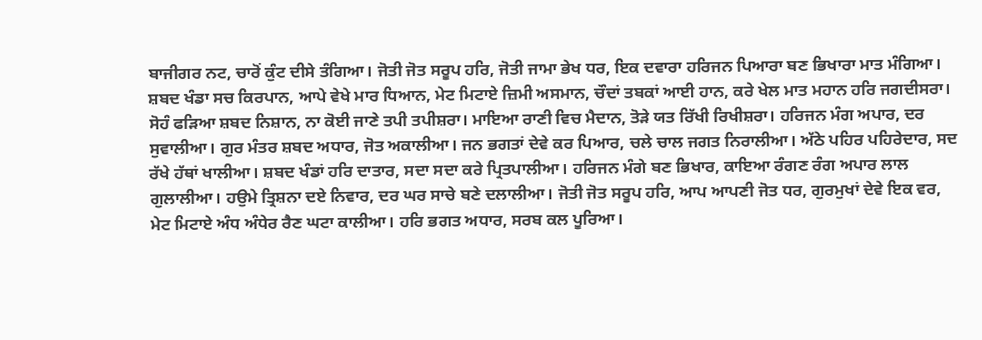ਬਾਜੀਗਰ ਨਟ, ਚਾਰੋਂ ਕੁੰਟ ਦੀਸੇ ਤੰਗਿਆ। ਜੋਤੀ ਜੋਤ ਸਰੂਪ ਹਰਿ, ਜੋਤੀ ਜਾਮਾ ਭੇਖ ਧਰ, ਇਕ ਦਵਾਰਾ ਹਰਿਜਨ ਪਿਆਰਾ ਬਣ ਭਿਖਾਰਾ ਮਾਤ ਮੰਗਿਆ। ਸ਼ਬਦ ਖੰਡਾ ਸਚ ਕਿਰਪਾਨ, ਆਪੇ ਵੇਖੇ ਮਾਰ ਧਿਆਨ, ਮੇਟ ਮਿਟਾਏ ਜ਼ਿਮੀ ਅਸਮਾਨ, ਚੌਦਾਂ ਤਬਕਾਂ ਆਈ ਹਾਨ, ਕਰੇ ਖੇਲ ਮਾਤ ਮਹਾਨ ਹਰਿ ਜਗਦੀਸਰਾ। ਸੋਹੰ ਫੜਿਆ ਸ਼ਬਦ ਨਿਸ਼ਾਨ, ਨਾ ਕੋਈ ਜਾਣੇ ਤਪੀ ਤਪੀਸ਼ਰਾ। ਮਾਇਆ ਰਾਣੀ ਵਿਚ ਮੈਦਾਨ, ਤੋੜੇ ਯਤ ਰਿੱਖੀ ਰਿਖੀਸ਼ਰਾ। ਹਰਿਜਨ ਮੰਗ ਅਪਾਰ, ਦਰ ਸੁਵਾਲੀਆ। ਗੁਰ ਮੰਤਰ ਸ਼ਬਦ ਅਧਾਰ, ਜੋਤ ਅਕਾਲੀਆ। ਜਨ ਭਗਤਾਂ ਦੇਵੇ ਕਰ ਪਿਆਰ, ਚਲੇ ਚਾਲ ਜਗਤ ਨਿਰਾਲੀਆ। ਅੱਠੇ ਪਹਿਰ ਪਹਿਰੇਦਾਰ, ਸਦ ਰੱਖੇ ਹੱਥਾਂ ਖਾਲੀਆ। ਸ਼ਬਦ ਖੰਡਾਂ ਹਰਿ ਦਾਤਾਰ, ਸਦਾ ਸਦਾ ਕਰੇ ਪ੍ਰਿਤਪਾਲੀਆ। ਹਰਿਜਨ ਮੰਗੇ ਬਣ ਭਿਖਾਰ, ਕਾਇਆ ਰੰਗਣ ਰੰਗ ਅਪਾਰ ਲਾਲ ਗੁਲਾਲੀਆ। ਹਉਮੇ ਤ੍ਰਿਸ਼ਨਾ ਦਏ ਨਿਵਾਰ, ਦਰ ਘਰ ਸਾਚੇ ਬਣੇ ਦਲਾਲੀਆ। ਜੋਤੀ ਜੋਤ ਸਰੂਪ ਹਰਿ, ਆਪ ਆਪਣੀ ਜੋਤ ਧਰ, ਗੁਰਮੁਖਾਂ ਦੇਵੇ ਇਕ ਵਰ, ਮੇਟ ਮਿਟਾਏ ਅੰਧ ਅੰਧੇਰ ਰੈਣ ਘਟਾ ਕਾਲੀਆ। ਹਰਿ ਭਗਤ ਅਧਾਰ, ਸਰਬ ਕਲ ਪੂਰਿਆ।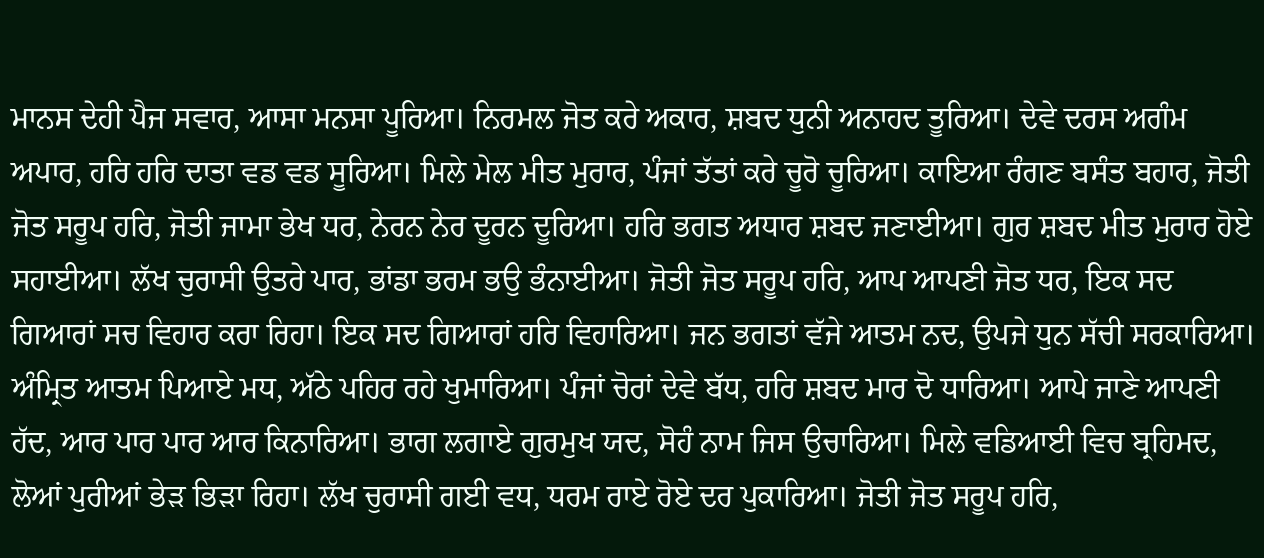ਮਾਨਸ ਦੇਹੀ ਪੈਜ ਸਵਾਰ, ਆਸਾ ਮਨਸਾ ਪੂਰਿਆ। ਨਿਰਮਲ ਜੋਤ ਕਰੇ ਅਕਾਰ, ਸ਼ਬਦ ਧੁਨੀ ਅਨਾਹਦ ਤੂਰਿਆ। ਦੇਵੇ ਦਰਸ ਅਗੰਮ ਅਪਾਰ, ਹਰਿ ਹਰਿ ਦਾਤਾ ਵਡ ਵਡ ਸੂਰਿਆ। ਮਿਲੇ ਮੇਲ ਮੀਤ ਮੁਰਾਰ, ਪੰਜਾਂ ਤੱਤਾਂ ਕਰੇ ਚੂਰੋ ਚੂਰਿਆ। ਕਾਇਆ ਰੰਗਣ ਬਸੰਤ ਬਹਾਰ, ਜੋਤੀ ਜੋਤ ਸਰੂਪ ਹਰਿ, ਜੋਤੀ ਜਾਮਾ ਭੇਖ ਧਰ, ਨੇਰਨ ਨੇਰ ਦੂਰਨ ਦੂਰਿਆ। ਹਰਿ ਭਗਤ ਅਧਾਰ ਸ਼ਬਦ ਜਣਾਈਆ। ਗੁਰ ਸ਼ਬਦ ਮੀਤ ਮੁਰਾਰ ਹੋਏ ਸਹਾਈਆ। ਲੱਖ ਚੁਰਾਸੀ ਉਤਰੇ ਪਾਰ, ਭਾਂਡਾ ਭਰਮ ਭਉ ਭੰਨਾਈਆ। ਜੋਤੀ ਜੋਤ ਸਰੂਪ ਹਰਿ, ਆਪ ਆਪਣੀ ਜੋਤ ਧਰ, ਇਕ ਸਦ ਗਿਆਰਾਂ ਸਚ ਵਿਹਾਰ ਕਰਾ ਰਿਹਾ। ਇਕ ਸਦ ਗਿਆਰਾਂ ਹਰਿ ਵਿਹਾਰਿਆ। ਜਨ ਭਗਤਾਂ ਵੱਜੇ ਆਤਮ ਨਦ, ਉਪਜੇ ਧੁਨ ਸੱਚੀ ਸਰਕਾਰਿਆ। ਅੰਮ੍ਰਿਤ ਆਤਮ ਪਿਆਏ ਮਧ, ਅੱਠੇ ਪਹਿਰ ਰਹੇ ਖੁਮਾਰਿਆ। ਪੰਜਾਂ ਚੋਰਾਂ ਦੇਵੇ ਬੱਧ, ਹਰਿ ਸ਼ਬਦ ਮਾਰ ਦੋ ਧਾਰਿਆ। ਆਪੇ ਜਾਣੇ ਆਪਣੀ ਹੱਦ, ਆਰ ਪਾਰ ਪਾਰ ਆਰ ਕਿਨਾਰਿਆ। ਭਾਗ ਲਗਾਏ ਗੁਰਮੁਖ ਯਦ, ਸੋਹੰ ਨਾਮ ਜਿਸ ਉਚਾਰਿਆ। ਮਿਲੇ ਵਡਿਆਈ ਵਿਚ ਬ੍ਰਹਿਮਦ, ਲੋਆਂ ਪੁਰੀਆਂ ਭੇੜ ਭਿੜਾ ਰਿਹਾ। ਲੱਖ ਚੁਰਾਸੀ ਗਈ ਵਧ, ਧਰਮ ਰਾਏ ਰੋਏ ਦਰ ਪੁਕਾਰਿਆ। ਜੋਤੀ ਜੋਤ ਸਰੂਪ ਹਰਿ,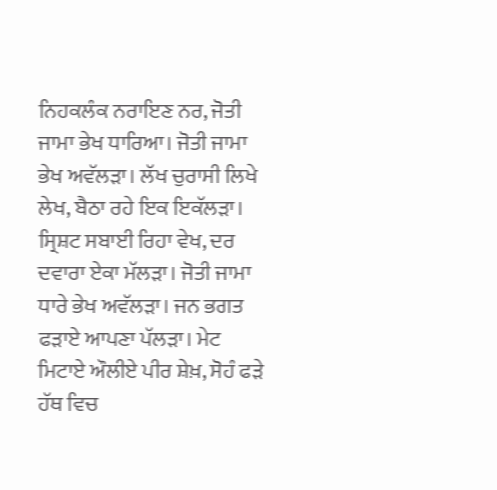ਨਿਹਕਲੰਕ ਨਰਾਇਣ ਨਰ, ਜੋਤੀ ਜਾਮਾ ਭੇਖ ਧਾਰਿਆ। ਜੋਤੀ ਜਾਮਾ ਭੇਖ ਅਵੱਲੜਾ। ਲੱਖ ਚੁਰਾਸੀ ਲਿਖੇ ਲੇਖ, ਬੈਠਾ ਰਹੇ ਇਕ ਇਕੱਲੜਾ। ਸ੍ਰਿਸ਼ਟ ਸਬਾਈ ਰਿਹਾ ਵੇਖ, ਦਰ ਦਵਾਰਾ ਏਕਾ ਮੱਲੜਾ। ਜੋਤੀ ਜਾਮਾ ਧਾਰੇ ਭੇਖ ਅਵੱਲੜਾ। ਜਨ ਭਗਤ ਫੜਾਏ ਆਪਣਾ ਪੱਲੜਾ। ਮੇਟ ਮਿਟਾਏ ਔਲੀਏ ਪੀਰ ਸ਼ੇਖ਼, ਸੋਹੰ ਫੜੇ ਹੱਥ ਵਿਚ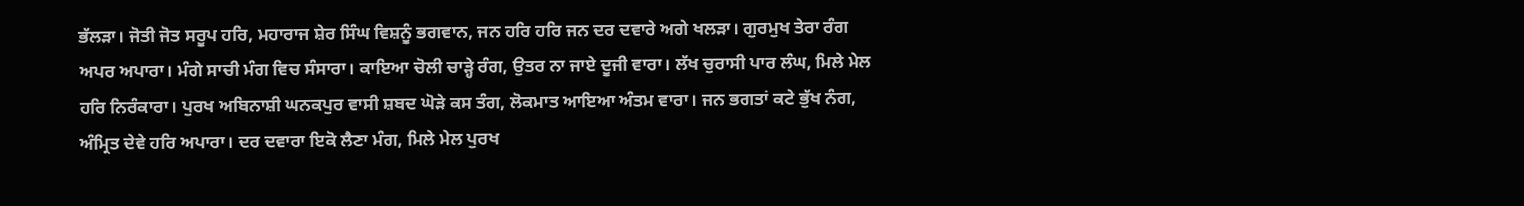ਭੱਲੜਾ। ਜੋਤੀ ਜੋਤ ਸਰੂਪ ਹਰਿ, ਮਹਾਰਾਜ ਸ਼ੇਰ ਸਿੰਘ ਵਿਸ਼ਨੂੰ ਭਗਵਾਨ, ਜਨ ਹਰਿ ਹਰਿ ਜਨ ਦਰ ਦਵਾਰੇ ਅਗੇ ਖਲੜਾ। ਗੁਰਮੁਖ ਤੇਰਾ ਰੰਗ ਅਪਰ ਅਪਾਰਾ। ਮੰਗੇ ਸਾਚੀ ਮੰਗ ਵਿਚ ਸੰਸਾਰਾ। ਕਾਇਆ ਚੋਲੀ ਚਾੜ੍ਹੇ ਰੰਗ, ਉਤਰ ਨਾ ਜਾਏ ਦੂਜੀ ਵਾਰਾ। ਲੱਖ ਚੁਰਾਸੀ ਪਾਰ ਲੰਘ, ਮਿਲੇ ਮੇਲ ਹਰਿ ਨਿਰੰਕਾਰਾ। ਪੁਰਖ ਅਬਿਨਾਸ਼ੀ ਘਨਕਪੁਰ ਵਾਸੀ ਸ਼ਬਦ ਘੋੜੇ ਕਸ ਤੰਗ, ਲੋਕਮਾਤ ਆਇਆ ਅੰਤਮ ਵਾਰਾ। ਜਨ ਭਗਤਾਂ ਕਟੇ ਭੁੱਖ ਨੰਗ, ਅੰਮ੍ਰਿਤ ਦੇਵੇ ਹਰਿ ਅਪਾਰਾ। ਦਰ ਦਵਾਰਾ ਇਕੋ ਲੈਣਾ ਮੰਗ, ਮਿਲੇ ਮੇਲ ਪੁਰਖ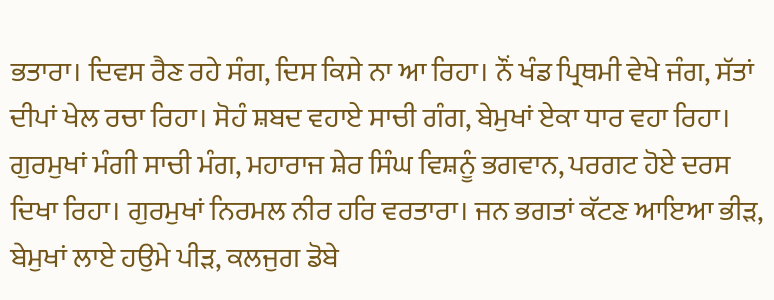ਭਤਾਰਾ। ਦਿਵਸ ਰੈਣ ਰਹੇ ਸੰਗ, ਦਿਸ ਕਿਸੇ ਨਾ ਆ ਰਿਹਾ। ਨੌਂ ਖੰਡ ਪ੍ਰਿਥਮੀ ਵੇਖੇ ਜੰਗ, ਸੱਤਾਂ ਦੀਪਾਂ ਖੇਲ ਰਚਾ ਰਿਹਾ। ਸੋਹੰ ਸ਼ਬਦ ਵਹਾਏ ਸਾਚੀ ਗੰਗ, ਬੇਮੁਖਾਂ ਏਕਾ ਧਾਰ ਵਹਾ ਰਿਹਾ। ਗੁਰਮੁਖਾਂ ਮੰਗੀ ਸਾਚੀ ਮੰਗ, ਮਹਾਰਾਜ ਸ਼ੇਰ ਸਿੰਘ ਵਿਸ਼ਨੂੰ ਭਗਵਾਨ, ਪਰਗਟ ਹੋਏ ਦਰਸ ਦਿਖਾ ਰਿਹਾ। ਗੁਰਮੁਖਾਂ ਨਿਰਮਲ ਨੀਰ ਹਰਿ ਵਰਤਾਰਾ। ਜਨ ਭਗਤਾਂ ਕੱਟਣ ਆਇਆ ਭੀੜ, ਬੇਮੁਖਾਂ ਲਾਏ ਹਉਮੇ ਪੀੜ, ਕਲਜੁਗ ਡੋਬੇ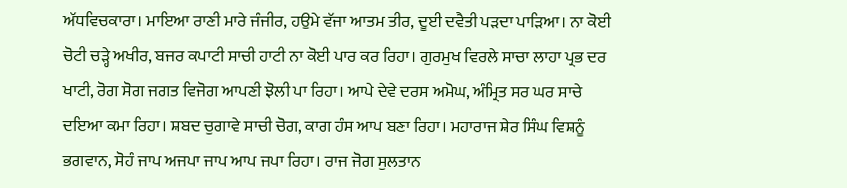ਅੱਧਵਿਚਕਾਰਾ। ਮਾਇਆ ਰਾਣੀ ਮਾਰੇ ਜੰਜੀਰ, ਹਉਮੇ ਵੱਜਾ ਆਤਮ ਤੀਰ, ਦੂਈ ਦਵੈਤੀ ਪੜਦਾ ਪਾੜਿਆ। ਨਾ ਕੋਈ ਚੋਟੀ ਚੜ੍ਹੇ ਅਖੀਰ, ਬਜਰ ਕਪਾਟੀ ਸਾਚੀ ਹਾਟੀ ਨਾ ਕੋਈ ਪਾਰ ਕਰ ਰਿਹਾ। ਗੁਰਮੁਖ ਵਿਰਲੇ ਸਾਚਾ ਲਾਹਾ ਪ੍ਰਭ ਦਰ ਖਾਟੀ, ਰੋਗ ਸੋਗ ਜਗਤ ਵਿਜੋਗ ਆਪਣੀ ਝੋਲੀ ਪਾ ਰਿਹਾ। ਆਪੇ ਦੇਵੇ ਦਰਸ ਅਮੋਘ, ਅੰਮ੍ਰਿਤ ਸਰ ਘਰ ਸਾਚੇ ਦਇਆ ਕਮਾ ਰਿਹਾ। ਸ਼ਬਦ ਚੁਗਾਵੇ ਸਾਚੀ ਚੋਗ, ਕਾਗ ਹੰਸ ਆਪ ਬਣਾ ਰਿਹਾ। ਮਹਾਰਾਜ ਸ਼ੇਰ ਸਿੰਘ ਵਿਸ਼ਨੂੰ ਭਗਵਾਨ, ਸੋਹੰ ਜਾਪ ਅਜਪਾ ਜਾਪ ਆਪ ਜਪਾ ਰਿਹਾ। ਰਾਜ ਜੋਗ ਸੁਲਤਾਨ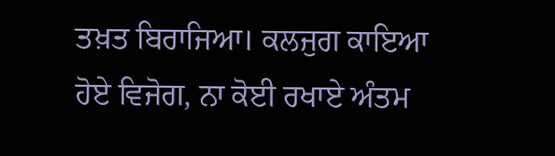ਤਖ਼ਤ ਬਿਰਾਜਿਆ। ਕਲਜੁਗ ਕਾਇਆ ਹੋਏ ਵਿਜੋਗ, ਨਾ ਕੋਈ ਰਖਾਏ ਅੰਤਮ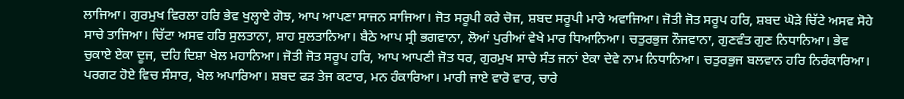ਲਾਜਿਆ। ਗੁਰਮੁਖ ਵਿਰਲਾ ਹਰਿ ਭੇਵ ਖੁਲ੍ਹਾਏ ਗੋਝ, ਆਪ ਆਪਣਾ ਸਾਜਨ ਸਾਜਿਆ। ਜੋਤ ਸਰੂਪੀ ਕਰੇ ਚੋਜ, ਸ਼ਬਦ ਸਰੂਪੀ ਮਾਰੇ ਅਵਾਜਿਆ। ਜੋਤੀ ਜੋਤ ਸਰੂਪ ਹਰਿ, ਸ਼ਬਦ ਘੋੜੇ ਚਿੱਟੇ ਅਸਵ ਸੋਹੇ ਸਾਚੇ ਤਾਜਿਆ। ਚਿੱਟਾ ਅਸਵ ਹਰਿ ਸੁਲਤਾਨਾ, ਸ਼ਾਹ ਸੁਲਤਾਨਿਆ। ਬੈਠੇ ਆਪ ਸ੍ਰੀ ਭਗਵਾਨਾ, ਲੋਆਂ ਪੁਰੀਆਂ ਵੇਖੇ ਮਾਰ ਧਿਆਨਿਆ। ਚਤੁਰਭੁਜ ਨੌਜਵਾਨਾ, ਗੁਣਵੰਤ ਗੁਣ ਨਿਧਾਨਿਆ। ਭੇਵ ਚੁਕਾਏ ਏਕਾ ਦੂਜ, ਦਹਿ ਦਿਸ਼ਾ ਖੇਲ ਮਹਾਨਿਆ। ਜੋਤੀ ਜੋਤ ਸਰੂਪ ਹਰਿ, ਆਪ ਆਪਣੀ ਜੋਤ ਧਰ, ਗੁਰਮੁਖ ਸਾਚੇ ਸੰਤ ਜਨਾਂ ਏਕਾ ਦੇਵੇ ਨਾਮ ਨਿਧਾਨਿਆ। ਚਤੁਰਭੁਜ ਬਲਵਾਨ ਹਰਿ ਨਿਰੰਕਾਰਿਆ। ਪਰਗਟ ਹੋਏ ਵਿਚ ਸੰਸਾਰ, ਖੇਲ ਅਪਾਰਿਆ। ਸ਼ਬਦ ਫੜ ਤੇਜ ਕਟਾਰ, ਮਨ ਹੰਕਾਰਿਆ। ਮਾਰੀ ਜਾਏ ਵਾਰੋ ਵਾਰ, ਚਾਰੇ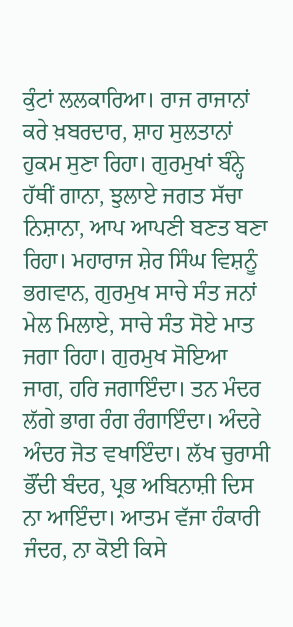ਕੁੰਟਾਂ ਲਲਕਾਰਿਆ। ਰਾਜ ਰਾਜਾਨਾਂ ਕਰੇ ਖ਼ਬਰਦਾਰ, ਸ਼ਾਹ ਸੁਲਤਾਨਾਂ ਹੁਕਮ ਸੁਣਾ ਰਿਹਾ। ਗੁਰਮੁਖਾਂ ਬੰਨ੍ਹੇ ਹੱਥੀਂ ਗਾਨਾ, ਝੁਲਾਏ ਜਗਤ ਸੱਚਾ ਨਿਸ਼ਾਨਾ, ਆਪ ਆਪਣੀ ਬਣਤ ਬਣਾ ਰਿਹਾ। ਮਹਾਰਾਜ ਸ਼ੇਰ ਸਿੰਘ ਵਿਸ਼ਨੂੰ ਭਗਵਾਨ, ਗੁਰਮੁਖ ਸਾਚੇ ਸੰਤ ਜਨਾਂ ਮੇਲ ਮਿਲਾਏ, ਸਾਚੇ ਸੰਤ ਸੋਏ ਮਾਤ ਜਗਾ ਰਿਹਾ। ਗੁਰਮੁਖ ਸੋਇਆ ਜਾਗ, ਹਰਿ ਜਗਾਇੰਦਾ। ਤਨ ਮੰਦਰ ਲੱਗੇ ਭਾਗ ਰੰਗ ਰੰਗਾਇੰਦਾ। ਅੰਦਰੇ ਅੰਦਰ ਜੋਤ ਵਖਾਇੰਦਾ। ਲੱਖ ਚੁਰਾਸੀ ਭੌਂਦੀ ਬੰਦਰ, ਪ੍ਰਭ ਅਬਿਨਾਸ਼ੀ ਦਿਸ ਨਾ ਆਇੰਦਾ। ਆਤਮ ਵੱਜਾ ਹੰਕਾਰੀ ਜੰਦਰ, ਨਾ ਕੋਈ ਕਿਸੇ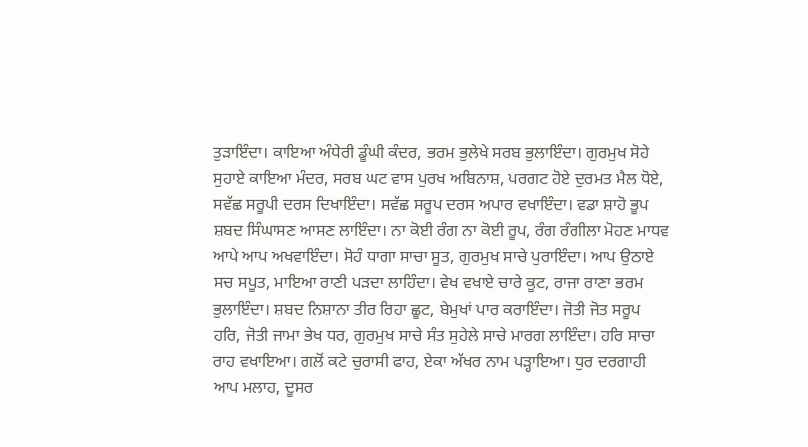ਤੁੜਾਇੰਦਾ। ਕਾਇਆ ਅੰਧੇਰੀ ਡੂੰਘੀ ਕੰਦਰ, ਭਰਮ ਭੁਲੇਖੇ ਸਰਬ ਭੁਲਾਇੰਦਾ। ਗੁਰਮੁਖ ਸੋਹੇ ਸੁਹਾਏ ਕਾਇਆ ਮੰਦਰ, ਸਰਬ ਘਟ ਵਾਸ ਪੁਰਖ ਅਬਿਨਾਸ਼, ਪਰਗਟ ਹੋਏ ਦੁਰਮਤ ਮੈਲ ਧੋਏ, ਸਵੱਛ ਸਰੂਪੀ ਦਰਸ ਦਿਖਾਇੰਦਾ। ਸਵੱਛ ਸਰੂਪ ਦਰਸ ਅਪਾਰ ਵਖਾਇੰਦਾ। ਵਡਾ ਸ਼ਾਹੋ ਭੂਪ ਸ਼ਬਦ ਸਿੰਘਾਸਣ ਆਸਣ ਲਾਇੰਦਾ। ਨਾ ਕੋਈ ਰੰਗ ਨਾ ਕੋਈ ਰੂਪ, ਰੰਗ ਰੰਗੀਲਾ ਮੋਹਣ ਮਾਧਵ ਆਪੇ ਆਪ ਅਖਵਾਇੰਦਾ। ਸੋਹੰ ਧਾਗਾ ਸਾਚਾ ਸੂਤ, ਗੁਰਮੁਖ ਸਾਚੇ ਪੁਰਾਇੰਦਾ। ਆਪ ਉਠਾਏ ਸਚ ਸਪੂਤ, ਮਾਇਆ ਰਾਣੀ ਪੜਦਾ ਲਾਹਿੰਦਾ। ਵੇਖ ਵਖਾਏ ਚਾਰੇ ਕੂਟ, ਰਾਜਾ ਰਾਣਾ ਭਰਮ ਭੁਲਾਇੰਦਾ। ਸ਼ਬਦ ਨਿਸ਼ਾਨਾ ਤੀਰ ਰਿਹਾ ਛੂਟ, ਬੇਮੁਖਾਂ ਪਾਰ ਕਰਾਇੰਦਾ। ਜੋਤੀ ਜੋਤ ਸਰੂਪ ਹਰਿ, ਜੋਤੀ ਜਾਮਾ ਭੇਖ ਧਰ, ਗੁਰਮੁਖ ਸਾਚੇ ਸੰਤ ਸੁਹੇਲੇ ਸਾਚੇ ਮਾਰਗ ਲਾਇੰਦਾ। ਹਰਿ ਸਾਚਾ ਰਾਹ ਵਖਾਇਆ। ਗਲੋਂ ਕਟੇ ਚੁਰਾਸੀ ਫਾਹ, ਏਕਾ ਅੱਖਰ ਨਾਮ ਪੜ੍ਹਾਇਆ। ਧੁਰ ਦਰਗਾਹੀ ਆਪ ਮਲਾਹ, ਦੂਸਰ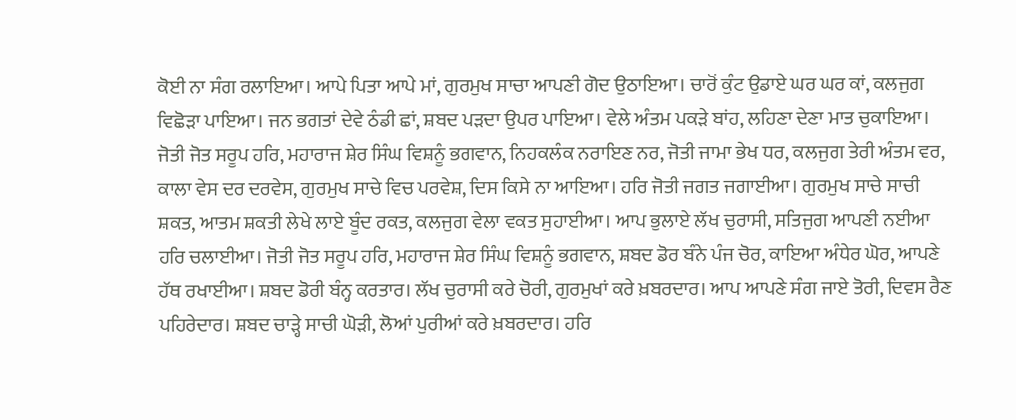ਕੋਈ ਨਾ ਸੰਗ ਰਲਾਇਆ। ਆਪੇ ਪਿਤਾ ਆਪੇ ਮਾਂ, ਗੁਰਮੁਖ ਸਾਚਾ ਆਪਣੀ ਗੋਦ ਉਠਾਇਆ। ਚਾਰੋਂ ਕੁੰਟ ਉਡਾਏ ਘਰ ਘਰ ਕਾਂ, ਕਲਜੁਗ ਵਿਛੋੜਾ ਪਾਇਆ। ਜਨ ਭਗਤਾਂ ਦੇਵੇ ਠੰਡੀ ਛਾਂ, ਸ਼ਬਦ ਪੜਦਾ ਉਪਰ ਪਾਇਆ। ਵੇਲੇ ਅੰਤਮ ਪਕੜੇ ਬਾਂਹ, ਲਹਿਣਾ ਦੇਣਾ ਮਾਤ ਚੁਕਾਇਆ। ਜੋਤੀ ਜੋਤ ਸਰੂਪ ਹਰਿ, ਮਹਾਰਾਜ ਸ਼ੇਰ ਸਿੰਘ ਵਿਸ਼ਨੂੰ ਭਗਵਾਨ, ਨਿਹਕਲੰਕ ਨਰਾਇਣ ਨਰ, ਜੋਤੀ ਜਾਮਾ ਭੇਖ ਧਰ, ਕਲਜੁਗ ਤੇਰੀ ਅੰਤਮ ਵਰ, ਕਾਲਾ ਵੇਸ ਦਰ ਦਰਵੇਸ, ਗੁਰਮੁਖ ਸਾਚੇ ਵਿਚ ਪਰਵੇਸ਼, ਦਿਸ ਕਿਸੇ ਨਾ ਆਇਆ। ਹਰਿ ਜੋਤੀ ਜਗਤ ਜਗਾਈਆ। ਗੁਰਮੁਖ ਸਾਚੇ ਸਾਚੀ ਸ਼ਕਤ, ਆਤਮ ਸ਼ਕਤੀ ਲੇਖੇ ਲਾਏ ਬੂੰਦ ਰਕਤ, ਕਲਜੁਗ ਵੇਲਾ ਵਕਤ ਸੁਹਾਈਆ। ਆਪ ਭੁਲਾਏ ਲੱਖ ਚੁਰਾਸੀ, ਸਤਿਜੁਗ ਆਪਣੀ ਨਈਆ ਹਰਿ ਚਲਾਈਆ। ਜੋਤੀ ਜੋਤ ਸਰੂਪ ਹਰਿ, ਮਹਾਰਾਜ ਸ਼ੇਰ ਸਿੰਘ ਵਿਸ਼ਨੂੰ ਭਗਵਾਨ, ਸ਼ਬਦ ਡੋਰ ਬੰਨੇ ਪੰਜ ਚੋਰ, ਕਾਇਆ ਅੰਧੇਰ ਘੋਰ, ਆਪਣੇ ਹੱਥ ਰਖਾਈਆ। ਸ਼ਬਦ ਡੋਰੀ ਬੰਨ੍ਹ ਕਰਤਾਰ। ਲੱਖ ਚੁਰਾਸੀ ਕਰੇ ਚੋਰੀ, ਗੁਰਮੁਖਾਂ ਕਰੇ ਖ਼ਬਰਦਾਰ। ਆਪ ਆਪਣੇ ਸੰਗ ਜਾਏ ਤੋਰੀ, ਦਿਵਸ ਰੈਣ ਪਹਿਰੇਦਾਰ। ਸ਼ਬਦ ਚਾੜ੍ਹੇ ਸਾਚੀ ਘੋੜੀ, ਲੋਆਂ ਪੁਰੀਆਂ ਕਰੇ ਖ਼ਬਰਦਾਰ। ਹਰਿ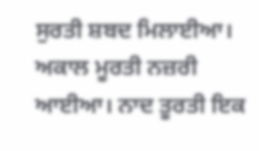ਸੁਰਤੀ ਸ਼ਬਦ ਮਿਲਾਈਆ। ਅਕਾਲ ਮੂਰਤੀ ਨਜ਼ਰੀ ਆਈਆ। ਨਾਦ ਤੂਰਤੀ ਇਕ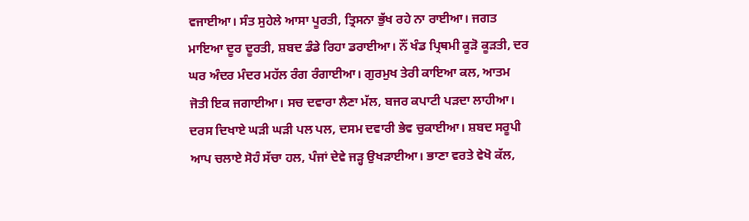ਵਜਾਈਆ। ਸੰਤ ਸੁਹੇਲੇ ਆਸਾ ਪੂਰਤੀ, ਤ੍ਰਿਸਨਾ ਭੁੱਖ ਰਹੇ ਨਾ ਰਾਈਆ। ਜਗਤ ਮਾਇਆ ਦੂਰ ਦੂਰਤੀ, ਸ਼ਬਦ ਡੰਡੇ ਰਿਹਾ ਡਰਾਈਆ। ਨੌਂ ਖੰਡ ਪ੍ਰਿਥਮੀ ਕੂੜੋ ਕੂੜਤੀ, ਦਰ ਘਰ ਅੰਦਰ ਮੰਦਰ ਮਹੱਲ ਰੰਗ ਰੰਗਾਈਆ। ਗੁਰਮੁਖ ਤੇਰੀ ਕਾਇਆ ਕਲ, ਆਤਮ ਜੋਤੀ ਇਕ ਜਗਾਈਆ। ਸਚ ਦਵਾਰਾ ਲੈਣਾ ਮੱਲ, ਬਜਰ ਕਪਾਟੀ ਪੜਦਾ ਲਾਹੀਆ। ਦਰਸ ਦਿਖਾਏ ਘੜੀ ਘੜੀ ਪਲ ਪਲ, ਦਸਮ ਦਵਾਰੀ ਭੇਵ ਚੁਕਾਈਆ। ਸ਼ਬਦ ਸਰੂਪੀ ਆਪ ਚਲਾਏ ਸੋਹੰ ਸੱਚਾ ਹਲ, ਪੰਜਾਂ ਦੇਵੇ ਜੜ੍ਹ ਉਖੜਾਈਆ। ਭਾਣਾ ਵਰਤੇ ਵੇਖੋ ਕੱਲ,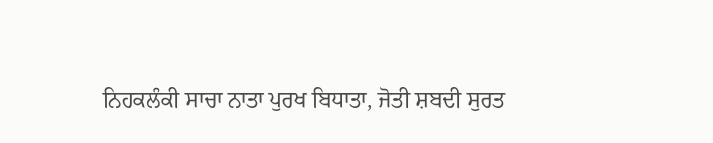ਨਿਹਕਲੰਕੀ ਸਾਚਾ ਨਾਤਾ ਪੁਰਖ ਬਿਧਾਤਾ, ਜੋਤੀ ਸ਼ਬਦੀ ਸੁਰਤ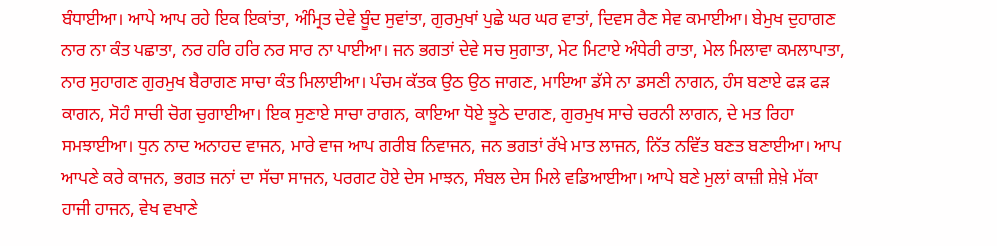ਬੰਧਾਈਆ। ਆਪੇ ਆਪ ਰਹੇ ਇਕ ਇਕਾਂਤਾ, ਅੰਮ੍ਰਿਤ ਦੇਵੇ ਬੂੰਦ ਸੁਵਾਂਤਾ, ਗੁਰਮੁਖਾਂ ਪੁਛੇ ਘਰ ਘਰ ਵਾਤਾਂ, ਦਿਵਸ ਰੈਣ ਸੇਵ ਕਮਾਈਆ। ਬੇਮੁਖ ਦੁਹਾਗਣ ਨਾਰ ਨਾ ਕੰਤ ਪਛਾਤਾ, ਨਰ ਹਰਿ ਹਰਿ ਨਰ ਸਾਰ ਨਾ ਪਾਈਆ। ਜਨ ਭਗਤਾਂ ਦੇਵੇ ਸਚ ਸੁਗਾਤਾ, ਮੇਟ ਮਿਟਾਏ ਅੰਧੇਰੀ ਰਾਤਾ, ਮੇਲ ਮਿਲਾਵਾ ਕਮਲਾਪਾਤਾ, ਨਾਰ ਸੁਹਾਗਣ ਗੁਰਮੁਖ ਬੈਰਾਗਣ ਸਾਚਾ ਕੰਤ ਮਿਲਾਈਆ। ਪੰਚਮ ਕੱਤਕ ਉਠ ਉਠ ਜਾਗਣ, ਮਾਇਆ ਡੱਸੇ ਨਾ ਡਸਣੀ ਨਾਗਨ, ਹੰਸ ਬਣਾਏ ਫੜ ਫੜ ਕਾਗਨ, ਸੋਹੰ ਸਾਚੀ ਚੋਗ ਚੁਗਾਈਆ। ਇਕ ਸੁਣਾਏ ਸਾਚਾ ਰਾਗਨ, ਕਾਇਆ ਧੋਏ ਝੂਠੇ ਦਾਗਣ, ਗੁਰਮੁਖ ਸਾਚੇ ਚਰਨੀ ਲਾਗਨ, ਦੇ ਮਤ ਰਿਹਾ ਸਮਝਾਈਆ। ਧੁਨ ਨਾਦ ਅਨਾਹਦ ਵਾਜਨ, ਮਾਰੇ ਵਾਜ ਆਪ ਗਰੀਬ ਨਿਵਾਜਨ, ਜਨ ਭਗਤਾਂ ਰੱਖੇ ਮਾਤ ਲਾਜਨ, ਨਿੱਤ ਨਵਿੱਤ ਬਣਤ ਬਣਾਈਆ। ਆਪ ਆਪਣੇ ਕਰੇ ਕਾਜਨ, ਭਗਤ ਜਨਾਂ ਦਾ ਸੱਚਾ ਸਾਜਨ, ਪਰਗਟ ਹੋਏ ਦੇਸ ਮਾਝਨ, ਸੰਬਲ ਦੇਸ ਮਿਲੇ ਵਡਿਆਈਆ। ਆਪੇ ਬਣੇ ਮੁਲਾਂ ਕਾਜ਼ੀ ਸ਼ੇਖ਼ੇ ਮੱਕਾ ਹਾਜੀ ਹਾਜਨ, ਵੇਖ ਵਖਾਣੇ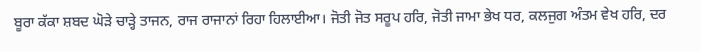ਬੂਰਾ ਕੱਕਾ ਸ਼ਬਦ ਘੋੜੇ ਚਾੜ੍ਹੇ ਤਾਜਨ, ਰਾਜ ਰਾਜਾਨਾਂ ਰਿਹਾ ਹਿਲਾਈਆ। ਜੋਤੀ ਜੋਤ ਸਰੂਪ ਹਰਿ, ਜੋਤੀ ਜਾਮਾ ਭੇਖ ਧਰ, ਕਲਜੁਗ ਅੰਤਮ ਵੇਖ ਹਰਿ, ਦਰ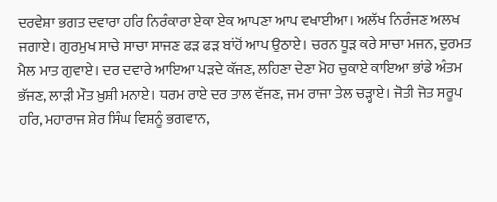ਦਰਵੇਸ਼ਾ ਭਗਤ ਦਵਾਰਾ ਹਰਿ ਨਿਰੰਕਾਰਾ ਏਕਾ ਏਕ ਆਪਣਾ ਆਪ ਵਖਾਈਆ। ਅਲੱਖ ਨਿਰੰਜਣ ਅਲਖ ਜਗਾਏ। ਗੁਰਮੁਖ ਸਾਚੇ ਸਾਚਾ ਸਾਜਣ ਫੜ ਫੜ ਬਾਂਹੋਂ ਆਪ ਉਠਾਏ। ਚਰਨ ਧੂੜ ਕਰੇ ਸਾਚਾ ਮਜਨ, ਦੁਰਮਤ ਮੈਲ ਮਾਤ ਗੁਵਾਏ। ਦਰ ਦਵਾਰੇ ਆਇਆ ਪੜਦੇ ਕੱਜਣ, ਲਹਿਣਾ ਦੇਣਾ ਮੋਹ ਚੁਕਾਏ ਕਾਇਆ ਭਾਂਡੇ ਅੰਤਮ ਭੱਜਣ, ਲਾੜੀ ਮੌਤ ਖ਼ੁਸ਼ੀ ਮਨਾਏ। ਧਰਮ ਰਾਏ ਦਰ ਤਾਲ ਵੱਜਣ, ਜਮ ਰਾਜਾ ਤੇਲ ਚੜ੍ਹਾਏ। ਜੋਤੀ ਜੋਤ ਸਰੂਪ ਹਰਿ, ਮਹਾਰਾਜ ਸ਼ੇਰ ਸਿੰਘ ਵਿਸ਼ਨੂੰ ਭਗਵਾਨ,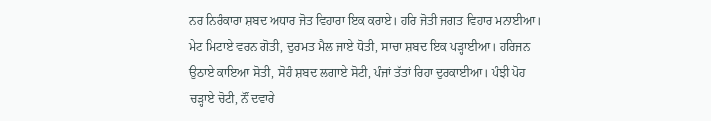ਨਰ ਨਿਰੰਕਾਰਾ ਸ਼ਬਦ ਅਧਾਰ ਜੋਤ ਵਿਹਾਰਾ ਇਕ ਕਰਾਏ। ਹਰਿ ਜੋਤੀ ਜਗਤ ਵਿਹਾਰ ਮਨਾਈਆ। ਮੇਟ ਮਿਟਾਏ ਵਰਨ ਗੋਤੀ, ਦੁਰਮਤ ਮੈਲ ਜਾਏ ਧੋਤੀ, ਸਾਚਾ ਸ਼ਬਦ ਇਕ ਪੜ੍ਹਾਈਆ। ਹਰਿਜਨ ਉਠਾਏ ਕਾਇਆ ਸੋਤੀ, ਸੋਹੰ ਸ਼ਬਦ ਲਗਾਏ ਸੋਟੀ, ਪੰਜਾਂ ਤੱਤਾਂ ਰਿਹਾ ਦੁਰਕਾਈਆ। ਪੰਝੀ ਪੋਹ ਚੜ੍ਹਾਏ ਚੋਟੀ, ਨੌਂ ਦਵਾਰੇ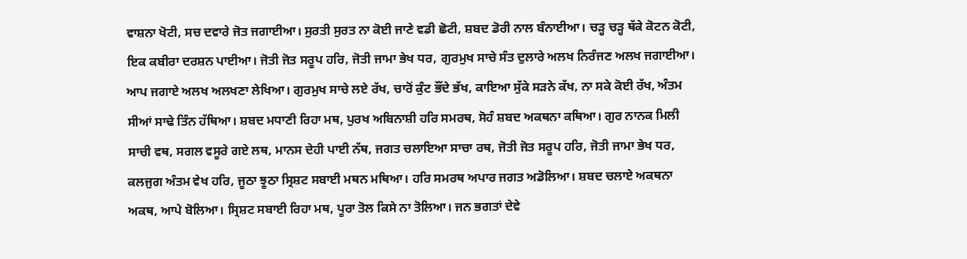ਵਾਸ਼ਨਾ ਖੋਟੀ, ਸਚ ਦਵਾਰੇ ਜੋਤ ਜਗਾਈਆ। ਸੁਰਤੀ ਸੁਰਤ ਨਾ ਕੋਈ ਜਾਣੇ ਵਡੀ ਛੋਟੀ, ਸ਼ਬਦ ਡੋਰੀ ਨਾਲ ਬੰਨਾਈਆ। ਚੜ੍ਹ ਚੜ੍ਹ ਥੱਕੇ ਕੋਟਨ ਕੋਟੀ, ਇਕ ਕਬੀਰਾ ਦਰਸ਼ਨ ਪਾਈਆ। ਜੋਤੀ ਜੋਤ ਸਰੂਪ ਹਰਿ, ਜੋਤੀ ਜਾਮਾ ਭੇਖ ਧਰ, ਗੁਰਮੁਖ ਸਾਚੇ ਸੰਤ ਦੁਲਾਰੇ ਅਲਖ ਨਿਰੰਜਣ ਅਲਖ ਜਗਾਈਆ। ਆਪ ਜਗਾਏ ਅਲਖ ਅਲਖਣਾ ਲੇਖਿਆ। ਗੁਰਮੁਖ ਸਾਚੇ ਲਏ ਰੱਖ, ਚਾਰੋਂ ਕੁੰਟ ਭੌਂਦੇ ਭੱਖ, ਕਾਇਆ ਸੁੱਕੇ ਸੜਨੇ ਕੱਖ, ਨਾ ਸਕੇ ਕੋਈ ਰੱਖ, ਅੰਤਮ ਸੀਆਂ ਸਾਢੇ ਤਿੰਨ ਹੱਥਿਆ। ਸ਼ਬਦ ਮਧਾਣੀ ਰਿਹਾ ਮਥ, ਪੁਰਖ ਅਬਿਨਾਸ਼ੀ ਹਰਿ ਸਮਰਥ, ਸੋਹੰ ਸ਼ਬਦ ਅਕਥਨਾ ਕਥਿਆ। ਗੁਰ ਨਾਨਕ ਮਿਲੀ ਸਾਚੀ ਵਥ, ਸਗਲ ਵਸੂਰੇ ਗਏ ਲਥ, ਮਾਨਸ ਦੇਹੀ ਪਾਈ ਨੱਥ, ਜਗਤ ਚਲਾਇਆ ਸਾਚਾ ਰਥ, ਜੋਤੀ ਜੋਤ ਸਰੂਪ ਹਰਿ, ਜੋਤੀ ਜਾਮਾ ਭੇਖ ਧਰ, ਕਲਜੁਗ ਅੰਤਮ ਵੇਖ ਹਰਿ, ਜੂਠਾ ਝੂਠਾ ਸ੍ਰਿਸ਼ਟ ਸਬਾਈ ਮਥਨ ਮਥਿਆ। ਹਰਿ ਸਮਰਥ ਅਪਾਰ ਜਗਤ ਅਡੋਲਿਆ। ਸ਼ਬਦ ਚਲਾਏ ਅਕਥਨਾ ਅਕਥ, ਆਪੇ ਬੋਲਿਆ। ਸ੍ਰਿਸ਼ਟ ਸਬਾਈ ਰਿਹਾ ਮਥ, ਪੂਰਾ ਤੋਲ ਕਿਸੇ ਨਾ ਤੋਲਿਆ। ਜਨ ਭਗਤਾਂ ਦੇਵੇ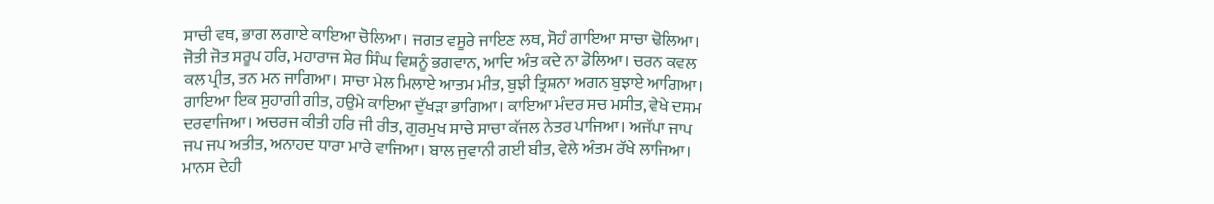ਸਾਚੀ ਵਥ, ਭਾਗ ਲਗਾਏ ਕਾਇਆ ਚੋਲਿਆ। ਜਗਤ ਵਸੂਰੇ ਜਾਇਣ ਲਥ, ਸੋਹੰ ਗਾਇਆ ਸਾਚਾ ਢੋਲਿਆ। ਜੋਤੀ ਜੋਤ ਸਰੂਪ ਹਰਿ, ਮਹਾਰਾਜ ਸ਼ੇਰ ਸਿੰਘ ਵਿਸ਼ਨੂੰ ਭਗਵਾਨ, ਆਦਿ ਅੰਤ ਕਦੇ ਨਾ ਡੋਲਿਆ। ਚਰਨ ਕਵਲ ਕਲ ਪ੍ਰੀਤ, ਤਨ ਮਨ ਜਾਗਿਆ। ਸਾਚਾ ਮੇਲ ਮਿਲਾਏ ਆਤਮ ਮੀਤ, ਬੁਝੀ ਤ੍ਰਿਸ਼ਨਾ ਅਗਨ ਬੁਝਾਏ ਆਗਿਆ। ਗਾਇਆ ਇਕ ਸੁਹਾਗੀ ਗੀਤ, ਹਉਮੇ ਕਾਇਆ ਦੁੱਖੜਾ ਭਾਗਿਆ। ਕਾਇਆ ਮੰਦਰ ਸਚ ਮਸੀਤ, ਵੇਖੇ ਦਸਮ ਦਰਵਾਜਿਆ। ਅਚਰਜ ਕੀਤੀ ਹਰਿ ਜੀ ਰੀਤ, ਗੁਰਮੁਖ ਸਾਚੇ ਸਾਚਾ ਕੱਜਲ ਨੇਤਰ ਪਾਜਿਆ। ਅਜੱਪਾ ਜਾਪ ਜਪ ਜਪ ਅਤੀਤ, ਅਨਾਹਦ ਧਾਰਾ ਮਾਰੇ ਵਾਜਿਆ। ਬਾਲ ਜੁਵਾਨੀ ਗਈ ਬੀਤ, ਵੇਲੇ ਅੰਤਮ ਰੱਖੇ ਲਾਜਿਆ। ਮਾਨਸ ਦੇਹੀ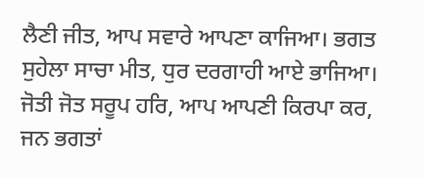ਲੈਣੀ ਜੀਤ, ਆਪ ਸਵਾਰੇ ਆਪਣਾ ਕਾਜਿਆ। ਭਗਤ ਸੁਹੇਲਾ ਸਾਚਾ ਮੀਤ, ਧੁਰ ਦਰਗਾਹੀ ਆਏ ਭਾਜਿਆ। ਜੋਤੀ ਜੋਤ ਸਰੂਪ ਹਰਿ, ਆਪ ਆਪਣੀ ਕਿਰਪਾ ਕਰ, ਜਨ ਭਗਤਾਂ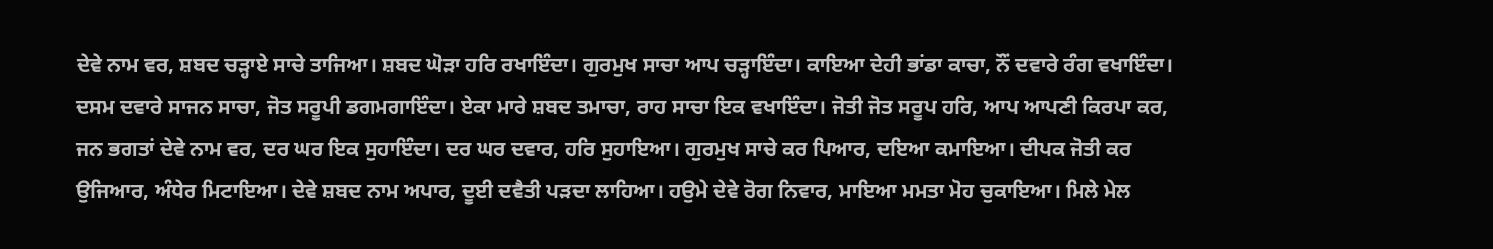ਦੇਵੇ ਨਾਮ ਵਰ, ਸ਼ਬਦ ਚੜ੍ਹਾਏ ਸਾਚੇ ਤਾਜਿਆ। ਸ਼ਬਦ ਘੋੜਾ ਹਰਿ ਰਖਾਇੰਦਾ। ਗੁਰਮੁਖ ਸਾਚਾ ਆਪ ਚੜ੍ਹਾਇੰਦਾ। ਕਾਇਆ ਦੇਹੀ ਭਾਂਡਾ ਕਾਚਾ, ਨੌਂ ਦਵਾਰੇ ਰੰਗ ਵਖਾਇੰਦਾ। ਦਸਮ ਦਵਾਰੇ ਸਾਜਨ ਸਾਚਾ, ਜੋਤ ਸਰੂਪੀ ਡਗਮਗਾਇੰਦਾ। ਏਕਾ ਮਾਰੇ ਸ਼ਬਦ ਤਮਾਚਾ, ਰਾਹ ਸਾਚਾ ਇਕ ਵਖਾਇੰਦਾ। ਜੋਤੀ ਜੋਤ ਸਰੂਪ ਹਰਿ, ਆਪ ਆਪਣੀ ਕਿਰਪਾ ਕਰ, ਜਨ ਭਗਤਾਂ ਦੇਵੇ ਨਾਮ ਵਰ, ਦਰ ਘਰ ਇਕ ਸੁਹਾਇੰਦਾ। ਦਰ ਘਰ ਦਵਾਰ, ਹਰਿ ਸੁਹਾਇਆ। ਗੁਰਮੁਖ ਸਾਚੇ ਕਰ ਪਿਆਰ, ਦਇਆ ਕਮਾਇਆ। ਦੀਪਕ ਜੋਤੀ ਕਰ ਉਜਿਆਰ, ਅੰਧੇਰ ਮਿਟਾਇਆ। ਦੇਵੇ ਸ਼ਬਦ ਨਾਮ ਅਪਾਰ, ਦੂਈ ਦਵੈਤੀ ਪੜਦਾ ਲਾਹਿਆ। ਹਉਮੇ ਦੇਵੇ ਰੋਗ ਨਿਵਾਰ, ਮਾਇਆ ਮਮਤਾ ਮੋਹ ਚੁਕਾਇਆ। ਮਿਲੇ ਮੇਲ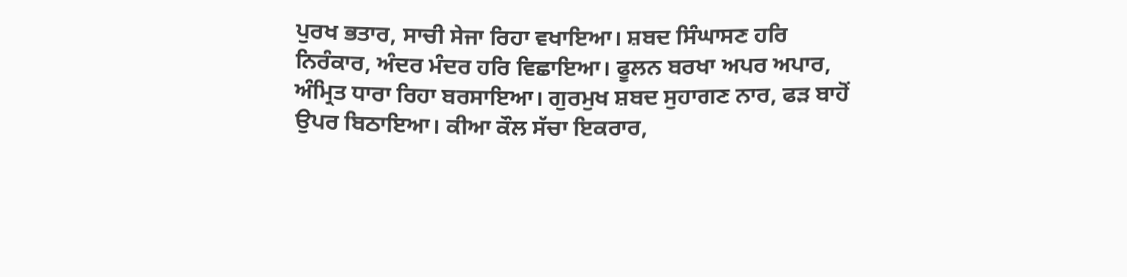ਪੁਰਖ ਭਤਾਰ, ਸਾਚੀ ਸੇਜਾ ਰਿਹਾ ਵਖਾਇਆ। ਸ਼ਬਦ ਸਿੰਘਾਸਣ ਹਰਿ ਨਿਰੰਕਾਰ, ਅੰਦਰ ਮੰਦਰ ਹਰਿ ਵਿਛਾਇਆ। ਫੂਲਨ ਬਰਖਾ ਅਪਰ ਅਪਾਰ, ਅੰਮ੍ਰਿਤ ਧਾਰਾ ਰਿਹਾ ਬਰਸਾਇਆ। ਗੁਰਮੁਖ ਸ਼ਬਦ ਸੁਹਾਗਣ ਨਾਰ, ਫੜ ਬਾਹੋਂ ਉਪਰ ਬਿਠਾਇਆ। ਕੀਆ ਕੌਲ ਸੱਚਾ ਇਕਰਾਰ,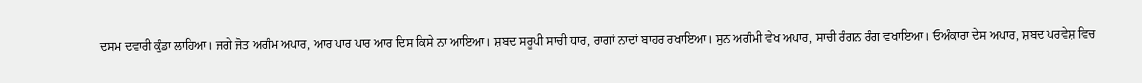ਦਸਮ ਦਵਾਰੀ ਕੁੰਡਾ ਲਾਹਿਆ। ਜਗੇ ਜੋਤ ਅਗੰਮ ਅਪਾਰ, ਆਰ ਪਾਰ ਪਾਰ ਆਰ ਦਿਸ ਕਿਸੇ ਨਾ ਆਇਆ। ਸ਼ਬਦ ਸਰੂਪੀ ਸਾਚੀ ਧਾਰ, ਰਾਗਾਂ ਨਾਦਾਂ ਬਾਹਰ ਰਖਾਇਆ। ਸੁਨ ਅਗੰਮੀ ਵੇਖ ਅਪਾਰ, ਸਾਚੀ ਰੰਗਨ ਰੰਗ ਵਖਾਇਆ। ਓਅੰਕਾਰਾ ਦੇਸ ਅਪਾਰ, ਸ਼ਬਦ ਪਰਵੇਸ਼ ਵਿਚ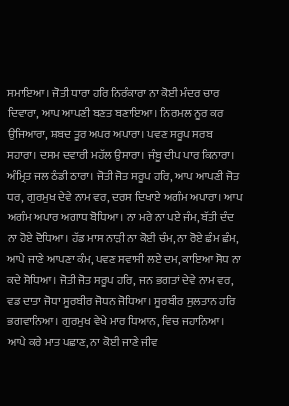ਸਮਾਇਆ। ਜੋਤੀ ਧਾਰਾ ਹਰਿ ਨਿਰੰਕਾਰਾ ਨਾ ਕੋਈ ਮੰਦਰ ਚਾਰ ਦਿਵਾਰਾ, ਆਪ ਆਪਣੀ ਬਣਤ ਬਣਾਇਆ। ਨਿਰਮਲ ਨੂਰ ਕਰ ਉਜਿਆਰਾ, ਸ਼ਬਦ ਤੂਰ ਅਪਰ ਅਪਾਰਾ। ਪਵਣ ਸਰੂਪ ਸਰਬ ਸਹਾਰਾ। ਦਸਮ ਦਵਾਰੀ ਮਹੱਲ ਉਸਾਰਾ। ਜੰਬੂ ਦੀਪ ਪਾਰ ਕਿਨਾਰਾ। ਅੰਮ੍ਰਿਤ ਜਲ ਠੰਡੀ ਠਾਰਾ। ਜੋਤੀ ਜੋਤ ਸਰੂਪ ਹਰਿ, ਆਪ ਆਪਣੀ ਜੋਤ ਧਰ, ਗੁਰਮੁਖ ਦੇਵੇ ਨਾਮ ਵਰ, ਦਰਸ ਦਿਖਾਏ ਅਗੰਮ ਅਪਾਰਾ। ਆਪ ਅਗੰਮ ਅਪਾਰ ਅਗਾਧ ਬੋਧਿਆ। ਨਾ ਮਰੇ ਨਾ ਪਏ ਜੰਮ, ਬੱਤੀ ਦੰਦ ਨਾ ਹੋਏ ਦੋਧਿਆ। ਹੱਡ ਮਾਸ ਨਾੜੀ ਨਾ ਕੋਈ ਚੰਮ, ਨਾ ਰੋਏ ਛੰਮ ਛੰਮ, ਆਪੇ ਜਾਣੇ ਆਪਣਾ ਕੰਮ, ਪਵਣ ਸਵਾਸੀ ਲਏ ਦਮ, ਕਾਇਆ ਸੋਧ ਨਾ ਕਦੇ ਸੋਧਿਆ। ਜੋਤੀ ਜੋਤ ਸਰੂਪ ਹਰਿ, ਜਨ ਭਗਤਾਂ ਦੇਵੇ ਨਾਮ ਵਰ, ਵਡ ਦਾਤਾ ਜੋਧਾ ਸੂਰਬੀਰ ਜੋਧਨ ਜੋਧਿਆ। ਸੂਰਬੀਰ ਸੁਲਤਾਨ ਹਰਿ ਭਗਵਾਨਿਆ। ਗੁਰਮੁਖ ਵੇਖੇ ਮਾਰ ਧਿਆਨ, ਵਿਚ ਜਹਾਨਿਆ। ਆਪੇ ਕਰੇ ਮਾਤ ਪਛਾਣ, ਨਾ ਕੋਈ ਜਾਣੇ ਜੀਵ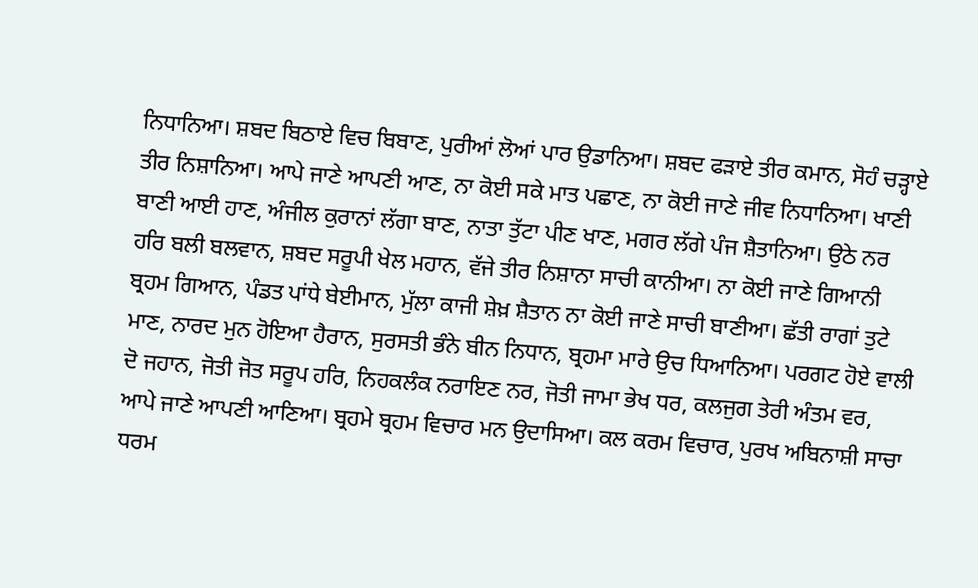ਨਿਧਾਨਿਆ। ਸ਼ਬਦ ਬਿਠਾਏ ਵਿਚ ਬਿਬਾਣ, ਪੁਰੀਆਂ ਲੋਆਂ ਪਾਰ ਉਡਾਨਿਆ। ਸ਼ਬਦ ਫੜਾਏ ਤੀਰ ਕਮਾਨ, ਸੋਹੰ ਚੜ੍ਹਾਏ ਤੀਰ ਨਿਸ਼ਾਨਿਆ। ਆਪੇ ਜਾਣੇ ਆਪਣੀ ਆਣ, ਨਾ ਕੋਈ ਸਕੇ ਮਾਤ ਪਛਾਣ, ਨਾ ਕੋਈ ਜਾਣੇ ਜੀਵ ਨਿਧਾਨਿਆ। ਖਾਣੀ ਬਾਣੀ ਆਈ ਹਾਣ, ਅੰਜੀਲ ਕੁਰਾਨਾਂ ਲੱਗਾ ਬਾਣ, ਨਾਤਾ ਤੁੱਟਾ ਪੀਣ ਖਾਣ, ਮਗਰ ਲੱਗੇ ਪੰਜ ਸ਼ੈਤਾਨਿਆ। ਉਠੇ ਨਰ ਹਰਿ ਬਲੀ ਬਲਵਾਨ, ਸ਼ਬਦ ਸਰੂਪੀ ਖੇਲ ਮਹਾਨ, ਵੱਜੇ ਤੀਰ ਨਿਸ਼ਾਨਾ ਸਾਚੀ ਕਾਨੀਆ। ਨਾ ਕੋਈ ਜਾਣੇ ਗਿਆਨੀ ਬ੍ਰਹਮ ਗਿਆਨ, ਪੰਡਤ ਪਾਂਧੇ ਬੇਈਮਾਨ, ਮੁੱਲਾ ਕਾਜੀ ਸ਼ੇਖ਼ ਸ਼ੈਤਾਨ ਨਾ ਕੋਈ ਜਾਣੇ ਸਾਚੀ ਬਾਣੀਆ। ਛੱਤੀ ਰਾਗਾਂ ਤੁਟੇ ਮਾਣ, ਨਾਰਦ ਮੁਨ ਹੋਇਆ ਹੈਰਾਨ, ਸੁਰਸਤੀ ਭੰਨੇ ਬੀਨ ਨਿਧਾਨ, ਬ੍ਰਹਮਾ ਮਾਰੇ ਉਚ ਧਿਆਨਿਆ। ਪਰਗਟ ਹੋਏ ਵਾਲੀ ਦੋ ਜਹਾਨ, ਜੋਤੀ ਜੋਤ ਸਰੂਪ ਹਰਿ, ਨਿਹਕਲੰਕ ਨਰਾਇਣ ਨਰ, ਜੋਤੀ ਜਾਮਾ ਭੇਖ ਧਰ, ਕਲਜੁਗ ਤੇਰੀ ਅੰਤਮ ਵਰ, ਆਪੇ ਜਾਣੇ ਆਪਣੀ ਆਣਿਆ। ਬ੍ਰਹਮੇ ਬ੍ਰਹਮ ਵਿਚਾਰ ਮਨ ਉਦਾਸਿਆ। ਕਲ ਕਰਮ ਵਿਚਾਰ, ਪੁਰਖ ਅਬਿਨਾਸ਼ੀ ਸਾਚਾ ਧਰਮ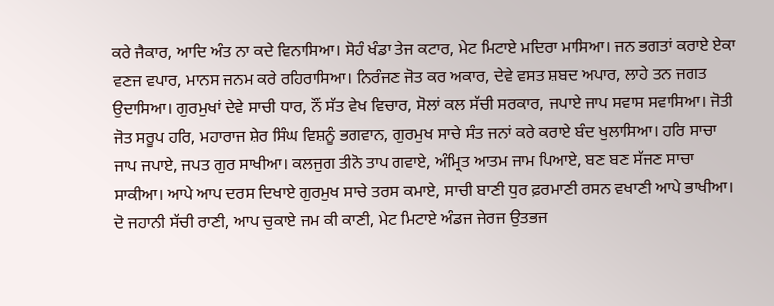ਕਰੇ ਜੈਕਾਰ, ਆਦਿ ਅੰਤ ਨਾ ਕਦੇ ਵਿਨਾਸਿਆ। ਸੋਹੰ ਖੰਡਾ ਤੇਜ ਕਟਾਰ, ਮੇਟ ਮਿਟਾਏ ਮਦਿਰਾ ਮਾਸਿਆ। ਜਨ ਭਗਤਾਂ ਕਰਾਏ ਏਕਾ ਵਣਜ ਵਪਾਰ, ਮਾਨਸ ਜਨਮ ਕਰੇ ਰਹਿਰਾਸਿਆ। ਨਿਰੰਜਣ ਜੋਤ ਕਰ ਅਕਾਰ, ਦੇਵੇ ਵਸਤ ਸ਼ਬਦ ਅਪਾਰ, ਲਾਹੇ ਤਨ ਜਗਤ ਉਦਾਸਿਆ। ਗੁਰਮੁਖਾਂ ਦੇਵੇ ਸਾਚੀ ਧਾਰ, ਨੌਂ ਸੱਤ ਵੇਖ ਵਿਚਾਰ, ਸੋਲਾਂ ਕਲ ਸੱਚੀ ਸਰਕਾਰ, ਜਪਾਏ ਜਾਪ ਸਵਾਸ ਸਵਾਸਿਆ। ਜੋਤੀ ਜੋਤ ਸਰੂਪ ਹਰਿ, ਮਹਾਰਾਜ ਸ਼ੇਰ ਸਿੰਘ ਵਿਸ਼ਨੂੰ ਭਗਵਾਨ, ਗੁਰਮੁਖ ਸਾਚੇ ਸੰਤ ਜਨਾਂ ਕਰੇ ਕਰਾਏ ਬੰਦ ਖੁਲਾਸਿਆ। ਹਰਿ ਸਾਚਾ ਜਾਪ ਜਪਾਏ, ਜਪਤ ਗੁਰ ਸਾਖੀਆ। ਕਲਜੁਗ ਤੀਨੋ ਤਾਪ ਗਵਾਏ, ਅੰਮ੍ਰਿਤ ਆਤਮ ਜਾਮ ਪਿਆਏ, ਬਣ ਬਣ ਸੱਜਣ ਸਾਚਾ ਸਾਕੀਆ। ਆਪੇ ਆਪ ਦਰਸ ਦਿਖਾਏ ਗੁਰਮੁਖ ਸਾਚੇ ਤਰਸ ਕਮਾਏ, ਸਾਚੀ ਬਾਣੀ ਧੁਰ ਫ਼ਰਮਾਣੀ ਰਸਨ ਵਖਾਣੀ ਆਪੇ ਭਾਖੀਆ। ਦੋ ਜਹਾਨੀ ਸੱਚੀ ਰਾਣੀ, ਆਪ ਚੁਕਾਏ ਜਮ ਕੀ ਕਾਣੀ, ਮੇਟ ਮਿਟਾਏ ਅੰਡਜ ਜੇਰਜ ਉਤਭਜ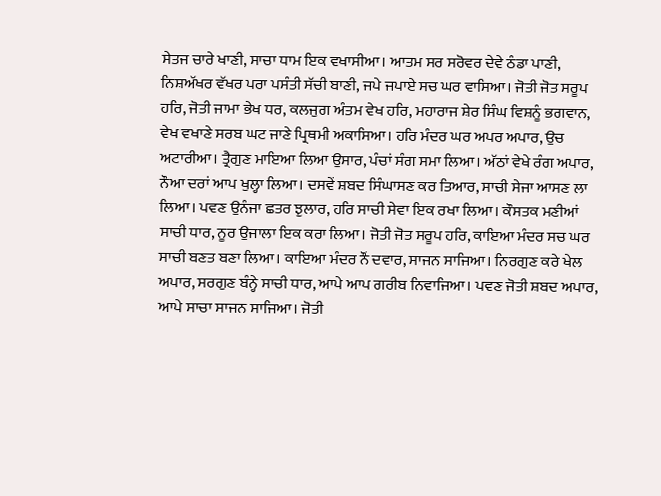ਸੇਤਜ ਚਾਰੇ ਖਾਣੀ, ਸਾਚਾ ਧਾਮ ਇਕ ਵਖਾਸੀਆ। ਆਤਮ ਸਰ ਸਰੋਵਰ ਦੇਵੇ ਠੰਡਾ ਪਾਣੀ, ਨਿਸ਼ਅੱਖਰ ਵੱਖਰ ਪਰਾ ਪਸੰਤੀ ਸੱਚੀ ਬਾਣੀ, ਜਪੇ ਜਪਾਏ ਸਚ ਘਰ ਵਾਸਿਆ। ਜੋਤੀ ਜੋਤ ਸਰੂਪ ਹਰਿ, ਜੋਤੀ ਜਾਮਾ ਭੇਖ ਧਰ, ਕਲਜੁਗ ਅੰਤਮ ਵੇਖ ਹਰਿ, ਮਹਾਰਾਜ ਸ਼ੇਰ ਸਿੰਘ ਵਿਸ਼ਨੂੰ ਭਗਵਾਨ, ਵੇਖ ਵਖਾਣੇ ਸਰਬ ਘਟ ਜਾਣੇ ਪ੍ਰਿਥਮੀ ਅਕਾਸਿਆ। ਹਰਿ ਮੰਦਰ ਘਰ ਅਪਰ ਅਪਾਰ, ਉਚ ਅਟਾਰੀਆ। ਤ੍ਰੈਗੁਣ ਮਾਇਆ ਲਿਆ ਉਸਾਰ, ਪੰਚਾਂ ਸੰਗ ਸਮਾ ਲਿਆ। ਅੱਠਾਂ ਵੇਖੇ ਰੰਗ ਅਪਾਰ, ਨੌਆ ਦਰਾਂ ਆਪ ਖੁਲ੍ਹਾ ਲਿਆ। ਦਸਵੇਂ ਸ਼ਬਦ ਸਿੰਘਾਸਣ ਕਰ ਤਿਆਰ, ਸਾਚੀ ਸੇਜਾ ਆਸਣ ਲਾ ਲਿਆ। ਪਵਣ ਉਨੰਜਾ ਛਤਰ ਝੁਲਾਰ, ਹਰਿ ਸਾਚੀ ਸੇਵਾ ਇਕ ਰਖਾ ਲਿਆ। ਕੌਸਤਕ ਮਣੀਆਂ ਸਾਚੀ ਧਾਰ, ਨੂਰ ਉਜਾਲਾ ਇਕ ਕਰਾ ਲਿਆ। ਜੋਤੀ ਜੋਤ ਸਰੂਪ ਹਰਿ, ਕਾਇਆ ਮੰਦਰ ਸਚ ਘਰ ਸਾਚੀ ਬਣਤ ਬਣਾ ਲਿਆ। ਕਾਇਆ ਮੰਦਰ ਨੌਂ ਦਵਾਰ, ਸਾਜਨ ਸਾਜਿਆ। ਨਿਰਗੁਣ ਕਰੇ ਖੇਲ ਅਪਾਰ, ਸਰਗੁਣ ਬੰਨ੍ਹੇ ਸਾਚੀ ਧਾਰ, ਆਪੇ ਆਪ ਗਰੀਬ ਨਿਵਾਜਿਆ। ਪਵਣ ਜੋਤੀ ਸ਼ਬਦ ਅਪਾਰ, ਆਪੇ ਸਾਚਾ ਸਾਜਨ ਸਾਜਿਆ। ਜੋਤੀ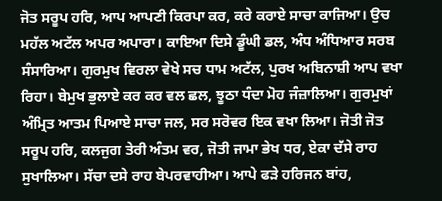ਜੋਤ ਸਰੂਪ ਹਰਿ, ਆਪ ਆਪਣੀ ਕਿਰਪਾ ਕਰ, ਕਰੇ ਕਰਾਏ ਸਾਚਾ ਕਾਜਿਆ। ਉਚ ਮਹੱਲ ਅਟੱਲ ਅਪਰ ਅਪਾਰਾ। ਕਾਇਆ ਦਿਸੇ ਡੂੰਘੀ ਡਲ, ਅੰਧ ਅੰਧਿਆਰ ਸਰਬ ਸੰਸਾਰਿਆ। ਗੁਰਮੁਖ ਵਿਰਲਾ ਵੇਖੇ ਸਚ ਧਾਮ ਅਟੱਲ, ਪੁਰਖ ਅਬਿਨਾਸ਼ੀ ਆਪ ਵਖਾ ਰਿਹਾ। ਬੇਮੁਖ ਭੁਲਾਏ ਕਰ ਕਰ ਵਲ ਛਲ, ਝੂਠਾ ਧੰਦਾ ਮੋਹ ਜੰਜ਼ਾਲਿਆ। ਗੁਰਮੁਖਾਂ ਅੰਮ੍ਰਿਤ ਆਤਮ ਪਿਆਏ ਸਾਚਾ ਜਲ, ਸਰ ਸਰੋਵਰ ਇਕ ਵਖਾ ਲਿਆ। ਜੋਤੀ ਜੋਤ ਸਰੂਪ ਹਰਿ, ਕਲਜੁਗ ਤੇਰੀ ਅੰਤਮ ਵਰ, ਜੋਤੀ ਜਾਮਾ ਭੇਖ ਧਰ, ਏਕਾ ਦੱਸੇ ਰਾਹ ਸੁਖਾਲਿਆ। ਸੱਚਾ ਦਸੇ ਰਾਹ ਬੇਪਰਵਾਹੀਆ। ਆਪੇ ਫੜੇ ਹਰਿਜਨ ਬਾਂਹ,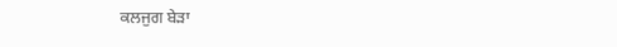ਕਲਜੁਗ ਬੇੜਾ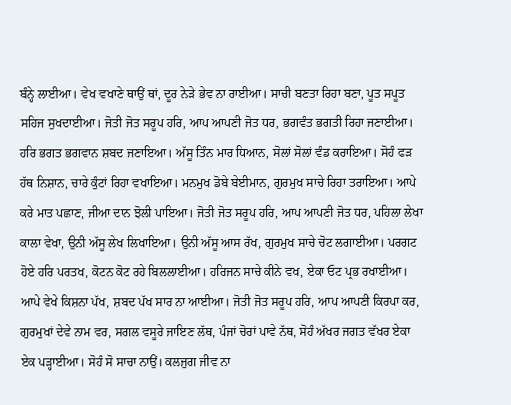ਬੰਨ੍ਹੇ ਲਾਈਆ। ਵੇਖ ਵਖਾਣੇ ਥਾਉਂ ਥਾਂ, ਦੂਰ ਨੇੜੇ ਭੇਵ ਨਾ ਰਾਈਆ। ਸਾਚੀ ਬਣਤਾ ਰਿਹਾ ਬਣਾ, ਪੂਤ ਸਪੂਤ ਸਹਿਜ ਸੁਖਦਾਈਆ। ਜੋਤੀ ਜੋਤ ਸਰੂਪ ਹਰਿ, ਆਪ ਆਪਣੀ ਜੋਤ ਧਰ, ਭਗਵੰਤ ਭਗਤੀ ਰਿਹਾ ਜਣਾਈਆ। ਹਰਿ ਭਗਤ ਭਗਵਾਨ ਸ਼ਬਦ ਜਣਾਇਆ। ਅੱਸੂ ਤਿੰਨ ਮਾਰ ਧਿਆਨ, ਸੋਲਾਂ ਸੋਲਾਂ ਵੰਡ ਕਰਾਇਆ। ਸੋਹੰ ਫੜ ਹੱਥ ਨਿਸ਼ਾਨ, ਚਾਰੇ ਕੁੰਟਾਂ ਰਿਹਾ ਵਖਾਇਆ। ਮਨਮੁਖ ਡੋਬੇ ਬੇਈਮਾਨ, ਗੁਰਮੁਖ ਸਾਚੇ ਰਿਹਾ ਤਰਾਇਆ। ਆਪੇ ਕਰੇ ਮਾਤ ਪਛਾਣ, ਜੀਆ ਦਾਨ ਝੋਲੀ ਪਾਇਆ। ਜੋਤੀ ਜੋਤ ਸਰੂਪ ਹਰਿ, ਆਪ ਆਪਣੀ ਜੋਤ ਧਰ, ਪਹਿਲਾ ਲੇਖਾ ਕਾਲਾ ਵੇਖਾ, ਉਨੀ ਅੱਸੂ ਲੇਖ ਲਿਖਾਇਆ। ਉਨੀ ਅੱਸੂ ਆਸ ਰੱਖ, ਗੁਰਮੁਖ ਸਾਚੇ ਚੋਟ ਲਗਾਈਆ। ਪਰਗਟ ਹੋਏ ਹਰਿ ਪਰਤਖ, ਕੋਟਨ ਕੋਟ ਰਹੇ ਬਿਲਲਾਈਆ। ਹਰਿਜਨ ਸਾਚੇ ਕੀਨੇ ਵਖ, ਏਕਾ ਓਟ ਪ੍ਰਭ ਰਖਾਈਆ। ਆਪੇ ਵੇਖੇ ਕਿਸ਼ਨਾ ਪੱਖ, ਸ਼ਬਦ ਪੱਖ ਸਾਰ ਨਾ ਆਈਆ। ਜੋਤੀ ਜੋਤ ਸਰੂਪ ਹਰਿ, ਆਪ ਆਪਣੀ ਕਿਰਪਾ ਕਰ, ਗੁਰਮੁਖਾਂ ਦੇਵੇ ਨਾਮ ਵਰ, ਸਗਲ ਵਸੂਰੇ ਜਾਇਣ ਲੱਥ, ਪੰਜਾਂ ਚੋਰਾਂ ਪਾਵੇ ਨੱਥ, ਸੋਹੰ ਅੱਖਰ ਜਗਤ ਵੱਖਰ ਏਕਾ ਏਕ ਪੜ੍ਹਾਈਆ। ਸੋਹੰ ਸੋ ਸਾਚਾ ਨਾਉਂ। ਕਲਜੁਗ ਜੀਵ ਨਾ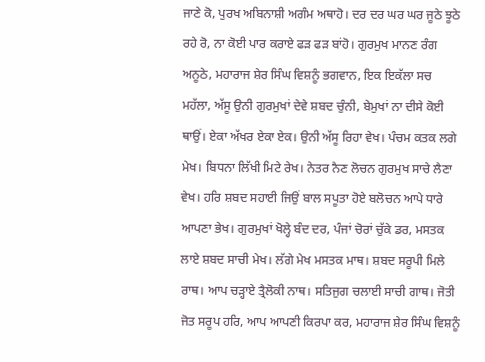ਜਾਣੇ ਕੋ, ਪੁਰਖ ਅਬਿਨਾਸ਼ੀ ਅਗੰਮ ਅਥਾਹੋ। ਦਰ ਦਰ ਘਰ ਘਰ ਜੂਠੇ ਝੂਠੇ ਰਹੇ ਰੋ, ਨਾ ਕੋਈ ਪਾਰ ਕਰਾਏ ਫੜ ਫੜ ਬਾਂਹੋ। ਗੁਰਮੁਖ ਮਾਨਣ ਰੰਗ ਅਨੂਠੇ, ਮਹਾਰਾਜ ਸ਼ੇਰ ਸਿੰਘ ਵਿਸ਼ਨੂੰ ਭਗਵਾਨ, ਇਕ ਇਕੱਲਾ ਸਚ ਮਹੱਲਾ, ਅੱਸੂ ਉਨੀ ਗੁਰਮੁਖਾਂ ਦੇਵੇ ਸ਼ਬਦ ਚੁੰਨੀ, ਬੇਮੁਖਾਂ ਨਾ ਦੀਸੇ ਕੋਈ ਥਾਉਂ। ਏਕਾ ਅੱਖਰ ਏਕਾ ਏਕ। ਉਨੀ ਅੱਸੂ ਰਿਹਾ ਵੇਖ। ਪੰਚਮ ਕਤਕ ਲਗੇ ਮੇਖ। ਬਿਧਨਾ ਲਿੱਖੀ ਮਿਟੇ ਰੇਖ। ਨੇਤਰ ਨੈਣ ਲੋਚਨ ਗੁਰਮੁਖ ਸਾਚੇ ਲੈਣਾ ਵੇਖ। ਹਰਿ ਸ਼ਬਦ ਸਹਾਈ ਜਿਉਂ ਬਾਲ ਸਪੂਤਾ ਹੋਏ ਬਲੋਚਨ ਆਪੇ ਧਾਰੇ ਆਪਣਾ ਭੇਖ। ਗੁਰਮੁਖਾਂ ਖੋਲ੍ਹੇ ਬੰਦ ਦਰ, ਪੰਜਾਂ ਚੋਰਾਂ ਚੁੱਕੇ ਡਰ, ਮਸਤਕ ਲਾਏ ਸ਼ਬਦ ਸਾਚੀ ਮੇਖ। ਲੱਗੇ ਮੇਖ ਮਸਤਕ ਮਾਥ। ਸ਼ਬਦ ਸਰੂਪੀ ਮਿਲੇ ਰਾਥ। ਆਪ ਚੜ੍ਹਾਏ ਤ੍ਰੈਲੋਕੀ ਨਾਥ। ਸਤਿਜੁਗ ਚਲਾਈ ਸਾਚੀ ਗਾਥ। ਜੋਤੀ ਜੋਤ ਸਰੂਪ ਹਰਿ, ਆਪ ਆਪਣੀ ਕਿਰਪਾ ਕਰ, ਮਹਾਰਾਜ ਸ਼ੇਰ ਸਿੰਘ ਵਿਸ਼ਨੂੰ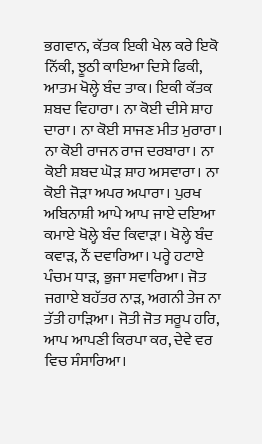ਭਗਵਾਨ, ਕੱਤਕ ਇਕੀ ਖੇਲ ਕਰੇ ਇਕੋ ਨਿੱਕੀ, ਝੂਠੀ ਕਾਇਆ ਦਿਸੇ ਫਿਕੀ, ਆਤਮ ਖੋਲ੍ਹੇ ਬੰਦ ਤਾਕ। ਇਕੀ ਕੱਤਕ ਸ਼ਬਦ ਵਿਹਾਰਾ। ਨਾ ਕੋਈ ਦੀਸੇ ਸ਼ਾਹ ਦਾਰਾ। ਨਾ ਕੋਈ ਸਾਜਣ ਮੀਤ ਮੁਰਾਰਾ। ਨਾ ਕੋਈ ਰਾਜਨ ਰਾਜ ਦਰਬਾਰਾ। ਨਾ ਕੋਈ ਸ਼ਬਦ ਘੋੜ ਸ਼ਾਹ ਅਸਵਾਰਾ। ਨਾ ਕੋਈ ਜੋੜਾ ਅਪਰ ਅਪਾਰਾ। ਪੁਰਖ ਅਬਿਨਾਸ਼ੀ ਆਪੇ ਆਪ ਜਾਏ ਦਇਆ ਕਮਾਏ ਖੋਲ੍ਹੇ ਬੰਦ ਕਿਵਾੜਾ। ਖੋਲ੍ਹੇ ਬੰਦ ਕਵਾੜ, ਨੌਂ ਦਵਾਰਿਆ। ਪਰ੍ਹੇ ਹਟਾਏ ਪੰਚਮ ਧਾੜ, ਭੁਜਾ ਸਵਾਰਿਆ। ਜੋਤ ਜਗਾਏ ਬਹੱਤਰ ਨਾੜ, ਅਗਨੀ ਤੇਜ ਨਾ ਤੱਤੀ ਹਾੜਿਆ। ਜੋਤੀ ਜੋਤ ਸਰੂਪ ਹਰਿ, ਆਪ ਆਪਣੀ ਕਿਰਪਾ ਕਰ, ਦੇਵੇ ਵਰ ਵਿਚ ਸੰਸਾਰਿਆ।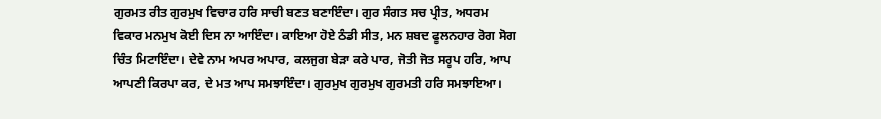ਗੁਰਮਤ ਰੀਤ ਗੁਰਮੁਖ ਵਿਚਾਰ ਹਰਿ ਸਾਚੀ ਬਣਤ ਬਣਾਇੰਦਾ। ਗੁਰ ਸੰਗਤ ਸਚ ਪ੍ਰੀਤ, ਅਧਰਮ ਵਿਕਾਰ ਮਨਮੁਖ ਕੋਈ ਦਿਸ ਨਾ ਆਇੰਦਾ। ਕਾਇਆ ਹੋਏ ਠੰਡੀ ਸੀਤ, ਮਨ ਸ਼ਬਦ ਫੂਲਨਹਾਰ ਰੋਗ ਸੋਗ ਚਿੰਤ ਮਿਟਾਇੰਦਾ। ਦੇਵੇ ਨਾਮ ਅਪਰ ਅਪਾਰ, ਕਲਜੁਗ ਬੇੜਾ ਕਰੇ ਪਾਰ, ਜੋਤੀ ਜੋਤ ਸਰੂਪ ਹਰਿ, ਆਪ ਆਪਣੀ ਕਿਰਪਾ ਕਰ, ਦੇ ਮਤ ਆਪ ਸਮਝਾਇੰਦਾ। ਗੁਰਮੁਖ ਗੁਰਮੁਖ ਗੁਰਮਤੀ ਹਰਿ ਸਮਝਾਇਆ।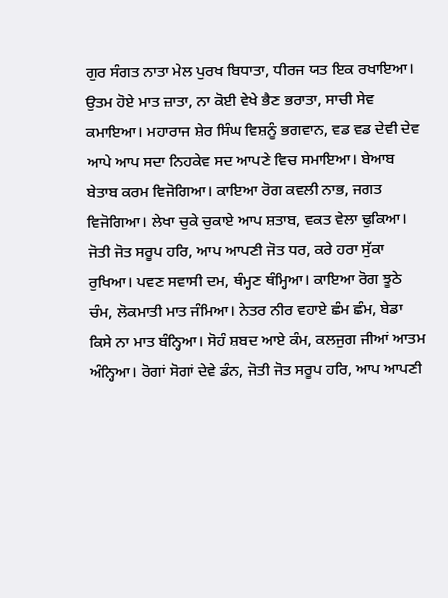ਗੁਰ ਸੰਗਤ ਨਾਤਾ ਮੇਲ ਪੁਰਖ ਬਿਧਾਤਾ, ਧੀਰਜ ਯਤ ਇਕ ਰਖਾਇਆ। ਉਤਮ ਹੋਏ ਮਾਤ ਜ਼ਾਤਾ, ਨਾ ਕੋਈ ਵੇਖੇ ਭੈਣ ਭਰਾਤਾ, ਸਾਚੀ ਸੇਵ ਕਮਾਇਆ। ਮਹਾਰਾਜ ਸ਼ੇਰ ਸਿੰਘ ਵਿਸ਼ਨੂੰ ਭਗਵਾਨ, ਵਡ ਵਡ ਦੇਵੀ ਦੇਵ ਆਪੇ ਆਪ ਸਦਾ ਨਿਹਕੇਵ ਸਦ ਆਪਣੇ ਵਿਚ ਸਮਾਇਆ। ਬੇਆਬ ਬੇਤਾਬ ਕਰਮ ਵਿਜੋਗਿਆ। ਕਾਇਆ ਰੋਗ ਕਵਲੀ ਨਾਭ, ਜਗਤ ਵਿਜੋਗਿਆ। ਲੇਖਾ ਚੁਕੇ ਚੁਕਾਏ ਆਪ ਸ਼ਤਾਬ, ਵਕਤ ਵੇਲਾ ਢੁਕਿਆ। ਜੋਤੀ ਜੋਤ ਸਰੂਪ ਹਰਿ, ਆਪ ਆਪਣੀ ਜੋਤ ਧਰ, ਕਰੇ ਹਰਾ ਸੁੱਕਾ ਰੁਖਿਆ। ਪਵਣ ਸਵਾਸੀ ਦਮ, ਥੰਮ੍ਹਣ ਥੰਮ੍ਹਿਆ। ਕਾਇਆ ਰੋਗ ਝੂਠੇ ਚੰਮ, ਲੋਕਮਾਤੀ ਮਾਤ ਜੰਮਿਆ। ਨੇਤਰ ਨੀਰ ਵਹਾਏ ਛੰਮ ਛੰਮ, ਬੇਡਾ ਕਿਸੇ ਨਾ ਮਾਤ ਬੰਨ੍ਹਿਆ। ਸੋਹੰ ਸ਼ਬਦ ਆਏ ਕੰਮ, ਕਲਜੁਗ ਜੀਆਂ ਆਤਮ ਅੰਨ੍ਹਿਆ। ਰੋਗਾਂ ਸੋਗਾਂ ਦੇਵੇ ਡੰਨ, ਜੋਤੀ ਜੋਤ ਸਰੂਪ ਹਰਿ, ਆਪ ਆਪਣੀ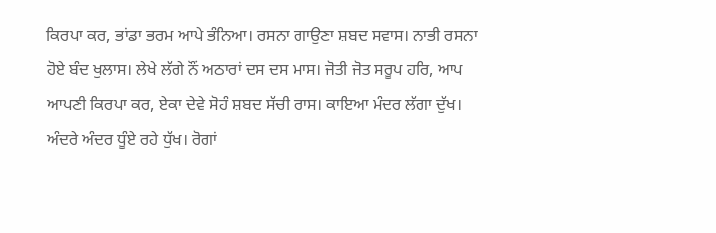ਕਿਰਪਾ ਕਰ, ਭਾਂਡਾ ਭਰਮ ਆਪੇ ਭੰਨਿਆ। ਰਸਨਾ ਗਾਉਣਾ ਸ਼ਬਦ ਸਵਾਸ। ਨਾਭੀ ਰਸਨਾ ਹੋਏ ਬੰਦ ਖੁਲਾਸ। ਲੇਖੇ ਲੱਗੇ ਨੌਂ ਅਠਾਰਾਂ ਦਸ ਦਸ ਮਾਸ। ਜੋਤੀ ਜੋਤ ਸਰੂਪ ਹਰਿ, ਆਪ ਆਪਣੀ ਕਿਰਪਾ ਕਰ, ਏਕਾ ਦੇਵੇ ਸੋਹੰ ਸ਼ਬਦ ਸੱਚੀ ਰਾਸ। ਕਾਇਆ ਮੰਦਰ ਲੱਗਾ ਦੁੱਖ। ਅੰਦਰੇ ਅੰਦਰ ਧੂੰਏ ਰਹੇ ਧੁੱਖ। ਰੋਗਾਂ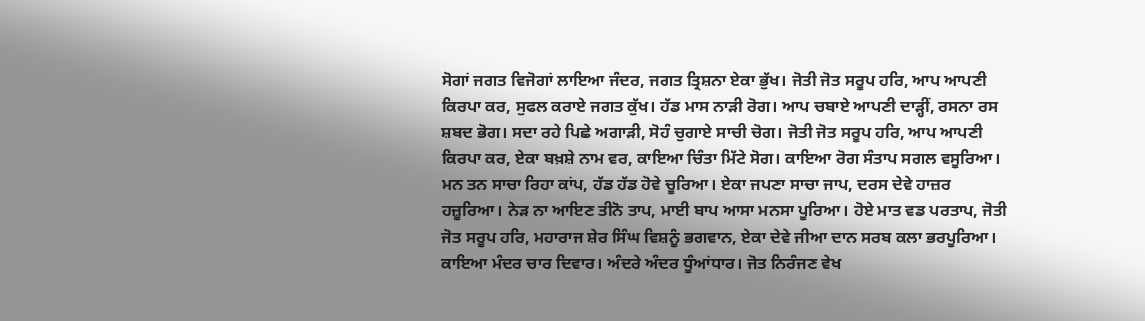ਸੋਗਾਂ ਜਗਤ ਵਿਜੋਗਾਂ ਲਾਇਆ ਜੰਦਰ, ਜਗਤ ਤ੍ਰਿਸ਼ਨਾ ਏਕਾ ਭੁੱਖ। ਜੋਤੀ ਜੋਤ ਸਰੂਪ ਹਰਿ, ਆਪ ਆਪਣੀ ਕਿਰਪਾ ਕਰ, ਸੁਫਲ ਕਰਾਏ ਜਗਤ ਕੁੱਖ। ਹੱਡ ਮਾਸ ਨਾੜੀ ਰੋਗ। ਆਪ ਚਬਾਏ ਆਪਣੀ ਦਾੜ੍ਹੀਂ, ਰਸਨਾ ਰਸ ਸ਼ਬਦ ਭੋਗ। ਸਦਾ ਰਹੇ ਪਿਛੇ ਅਗਾੜੀ, ਸੋਹੰ ਚੁਗਾਏ ਸਾਚੀ ਚੋਗ। ਜੋਤੀ ਜੋਤ ਸਰੂਪ ਹਰਿ, ਆਪ ਆਪਣੀ ਕਿਰਪਾ ਕਰ, ਏਕਾ ਬਖ਼ਸ਼ੇ ਨਾਮ ਵਰ, ਕਾਇਆ ਚਿੰਤਾ ਮਿੱਟੇ ਸੋਗ। ਕਾਇਆ ਰੋਗ ਸੰਤਾਪ ਸਗਲ ਵਸੂਰਿਆ। ਮਨ ਤਨ ਸਾਚਾ ਰਿਹਾ ਕਾਂਪ, ਹੱਡ ਹੱਡ ਹੋਵੇ ਚੂਰਿਆ। ਏਕਾ ਜਪਣਾ ਸਾਚਾ ਜਾਪ, ਦਰਸ ਦੇਵੇ ਹਾਜ਼ਰ ਹਜ਼ੂਰਿਆ। ਨੇੜ ਨਾ ਆਇਣ ਤੀਨੋ ਤਾਪ, ਮਾਈ ਬਾਪ ਆਸਾ ਮਨਸਾ ਪੂਰਿਆ। ਹੋਏ ਮਾਤ ਵਡ ਪਰਤਾਪ, ਜੋਤੀ ਜੋਤ ਸਰੂਪ ਹਰਿ, ਮਹਾਰਾਜ ਸ਼ੇਰ ਸਿੰਘ ਵਿਸ਼ਨੂੰ ਭਗਵਾਨ, ਏਕਾ ਦੇਵੇ ਜੀਆ ਦਾਨ ਸਰਬ ਕਲਾ ਭਰਪੂਰਿਆ। ਕਾਇਆ ਮੰਦਰ ਚਾਰ ਦਿਵਾਰ। ਅੰਦਰੇ ਅੰਦਰ ਧੂੰਆਂਧਾਰ। ਜੋਤ ਨਿਰੰਜਣ ਵੇਖ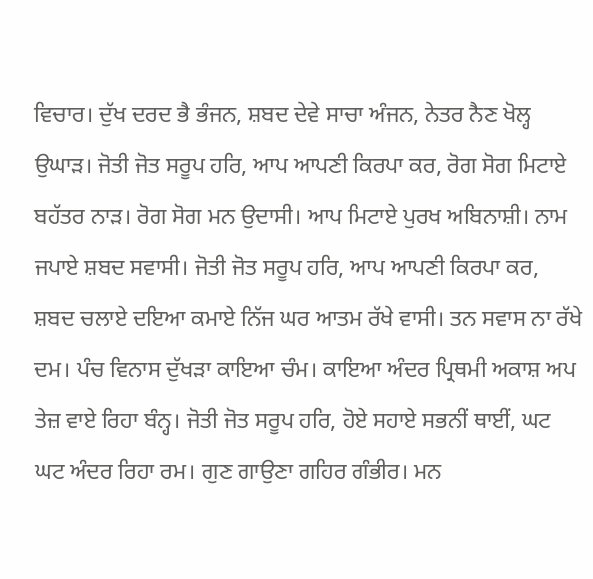ਵਿਚਾਰ। ਦੁੱਖ ਦਰਦ ਭੈ ਭੰਜਨ, ਸ਼ਬਦ ਦੇਵੇ ਸਾਚਾ ਅੰਜਨ, ਨੇਤਰ ਨੈਣ ਖੋਲ੍ਹ ਉਘਾੜ। ਜੋਤੀ ਜੋਤ ਸਰੂਪ ਹਰਿ, ਆਪ ਆਪਣੀ ਕਿਰਪਾ ਕਰ, ਰੋਗ ਸੋਗ ਮਿਟਾਏ ਬਹੱਤਰ ਨਾੜ। ਰੋਗ ਸੋਗ ਮਨ ਉਦਾਸੀ। ਆਪ ਮਿਟਾਏ ਪੁਰਖ ਅਬਿਨਾਸ਼ੀ। ਨਾਮ ਜਪਾਏ ਸ਼ਬਦ ਸਵਾਸੀ। ਜੋਤੀ ਜੋਤ ਸਰੂਪ ਹਰਿ, ਆਪ ਆਪਣੀ ਕਿਰਪਾ ਕਰ, ਸ਼ਬਦ ਚਲਾਏ ਦਇਆ ਕਮਾਏ ਨਿੱਜ ਘਰ ਆਤਮ ਰੱਖੇ ਵਾਸੀ। ਤਨ ਸਵਾਸ ਨਾ ਰੱਖੇ ਦਮ। ਪੰਚ ਵਿਨਾਸ ਦੁੱਖੜਾ ਕਾਇਆ ਚੰਮ। ਕਾਇਆ ਅੰਦਰ ਪ੍ਰਿਥਮੀ ਅਕਾਸ਼ ਅਪ ਤੇਜ਼ ਵਾਏ ਰਿਹਾ ਬੰਨ੍ਹ। ਜੋਤੀ ਜੋਤ ਸਰੂਪ ਹਰਿ, ਹੋਏ ਸਹਾਏ ਸਭਨੀਂ ਥਾਈਂ, ਘਟ ਘਟ ਅੰਦਰ ਰਿਹਾ ਰਮ। ਗੁਣ ਗਾਉਣਾ ਗਹਿਰ ਗੰਭੀਰ। ਮਨ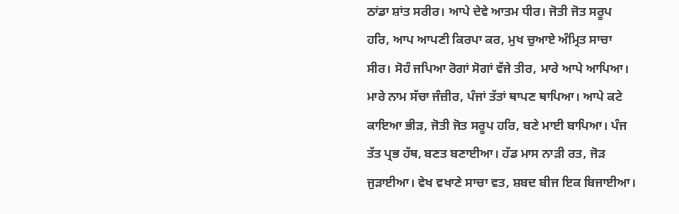ਠਾਂਡਾ ਸ਼ਾਂਤ ਸਰੀਰ। ਆਪੇ ਦੇਵੇ ਆਤਮ ਧੀਰ। ਜੋਤੀ ਜੋਤ ਸਰੂਪ ਹਰਿ, ਆਪ ਆਪਣੀ ਕਿਰਪਾ ਕਰ, ਮੁਖ ਚੁਆਏ ਅੰਮ੍ਰਿਤ ਸਾਚਾ ਸੀਰ। ਸੋਹੰ ਜਪਿਆ ਰੋਗਾਂ ਸੋਗਾਂ ਵੱਜੇ ਤੀਰ, ਮਾਰੇ ਆਪੇ ਆਪਿਆ। ਮਾਰੇ ਨਾਮ ਸੱਚਾ ਜੰਜ਼ੀਰ, ਪੰਜਾਂ ਤੱਤਾਂ ਥਾਪਣ ਥਾਪਿਆ। ਆਪੇ ਕਟੇ ਕਾਇਆ ਭੀੜ, ਜੋਤੀ ਜੋਤ ਸਰੂਪ ਹਰਿ, ਬਣੇ ਮਾਈ ਬਾਪਿਆ। ਪੰਜ ਤੱਤ ਪ੍ਰਭ ਹੱਥ, ਬਣਤ ਬਣਾਈਆ। ਹੱਡ ਮਾਸ ਨਾੜੀ ਰਤ, ਜੋੜ ਜੁੜਾਈਆ। ਵੇਖ ਵਖਾਣੇ ਸਾਚਾ ਵਤ, ਸ਼ਬਦ ਬੀਜ ਇਕ ਬਿਜਾਈਆ।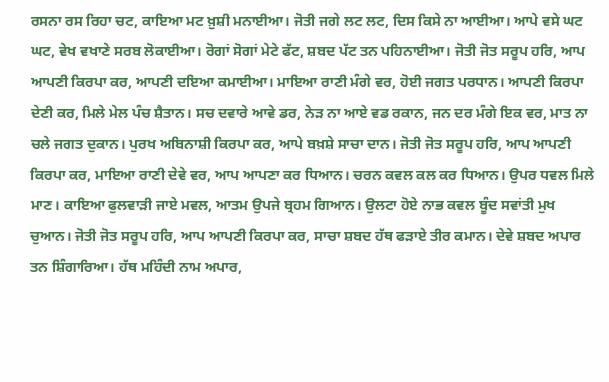ਰਸਨਾ ਰਸ ਰਿਹਾ ਚਟ, ਕਾਇਆ ਮਟ ਖ਼ੁਸ਼ੀ ਮਨਾਈਆ। ਜੋਤੀ ਜਗੇ ਲਟ ਲਟ, ਦਿਸ ਕਿਸੇ ਨਾ ਆਈਆ। ਆਪੇ ਵਸੇ ਘਟ ਘਟ, ਵੇਖ ਵਖਾਣੇ ਸਰਬ ਲੋਕਾਈਆ। ਰੋਗਾਂ ਸੋਗਾਂ ਮੇਟੇ ਫੱਟ, ਸ਼ਬਦ ਪੱਟ ਤਨ ਪਹਿਨਾਈਆ। ਜੋਤੀ ਜੋਤ ਸਰੂਪ ਹਰਿ, ਆਪ ਆਪਣੀ ਕਿਰਪਾ ਕਰ, ਆਪਣੀ ਦਇਆ ਕਮਾਈਆ। ਮਾਇਆ ਰਾਣੀ ਮੰਗੇ ਵਰ, ਹੋਈ ਜਗਤ ਪਰਧਾਨ। ਆਪਣੀ ਕਿਰਪਾ ਦੇਣੀ ਕਰ, ਮਿਲੇ ਮੇਲ ਪੰਚ ਸ਼ੈਤਾਨ। ਸਚ ਦਵਾਰੇ ਆਵੇ ਡਰ, ਨੇੜ ਨਾ ਆਏ ਵਡ ਰਕਾਨ, ਜਨ ਦਰ ਮੰਗੇ ਇਕ ਵਰ, ਮਾਤ ਨਾ ਚਲੇ ਜਗਤ ਦੁਕਾਨ। ਪੁਰਖ ਅਬਿਨਾਸ਼ੀ ਕਿਰਪਾ ਕਰ, ਆਪੇ ਬਖ਼ਸ਼ੇ ਸਾਚਾ ਦਾਨ। ਜੋਤੀ ਜੋਤ ਸਰੂਪ ਹਰਿ, ਆਪ ਆਪਣੀ ਕਿਰਪਾ ਕਰ, ਮਾਇਆ ਰਾਣੀ ਦੇਵੇ ਵਰ, ਆਪ ਆਪਣਾ ਕਰ ਧਿਆਨ। ਚਰਨ ਕਵਲ ਕਲ ਕਰ ਧਿਆਨ। ਉਪਰ ਧਵਲ ਮਿਲੇ ਮਾਣ। ਕਾਇਆ ਫੁਲਵਾੜੀ ਜਾਏ ਮਵਲ, ਆਤਮ ਉਪਜੇ ਬ੍ਰਹਮ ਗਿਆਨ। ਉਲਟਾ ਹੋਏ ਨਾਭ ਕਵਲ ਬੂੰਦ ਸਵਾਂਤੀ ਮੁਖ ਚੁਆਨ। ਜੋਤੀ ਜੋਤ ਸਰੂਪ ਹਰਿ, ਆਪ ਆਪਣੀ ਕਿਰਪਾ ਕਰ, ਸਾਚਾ ਸ਼ਬਦ ਹੱਥ ਫੜਾਏ ਤੀਰ ਕਮਾਨ। ਦੇਵੇ ਸ਼ਬਦ ਅਪਾਰ ਤਨ ਸ਼ਿੰਗਾਰਿਆ। ਹੱਥ ਮਹਿੰਦੀ ਨਾਮ ਅਪਾਰ,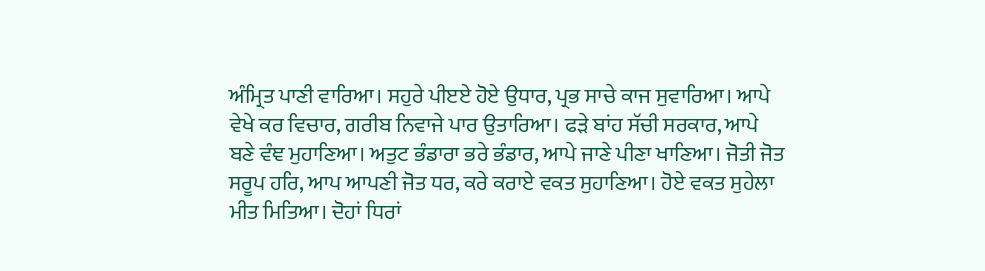ਅੰਮ੍ਰਿਤ ਪਾਣੀ ਵਾਰਿਆ। ਸਹੁਰੇ ਪੀੲਏ ਹੋਏ ਉਧਾਰ, ਪ੍ਰਭ ਸਾਚੇ ਕਾਜ ਸੁਵਾਰਿਆ। ਆਪੇ ਵੇਖੇ ਕਰ ਵਿਚਾਰ, ਗਰੀਬ ਨਿਵਾਜੇ ਪਾਰ ਉਤਾਰਿਆ। ਫੜੇ ਬਾਂਹ ਸੱਚੀ ਸਰਕਾਰ, ਆਪੇ ਬਣੇ ਵੰਞ ਮੁਹਾਣਿਆ। ਅਤੁਟ ਭੰਡਾਰਾ ਭਰੇ ਭੰਡਾਰ, ਆਪੇ ਜਾਣੇ ਪੀਣਾ ਖਾਣਿਆ। ਜੋਤੀ ਜੋਤ ਸਰੂਪ ਹਰਿ, ਆਪ ਆਪਣੀ ਜੋਤ ਧਰ, ਕਰੇ ਕਰਾਏ ਵਕਤ ਸੁਹਾਣਿਆ। ਹੋਏ ਵਕਤ ਸੁਹੇਲਾ ਮੀਤ ਮਿਤਿਆ। ਦੋਹਾਂ ਧਿਰਾਂ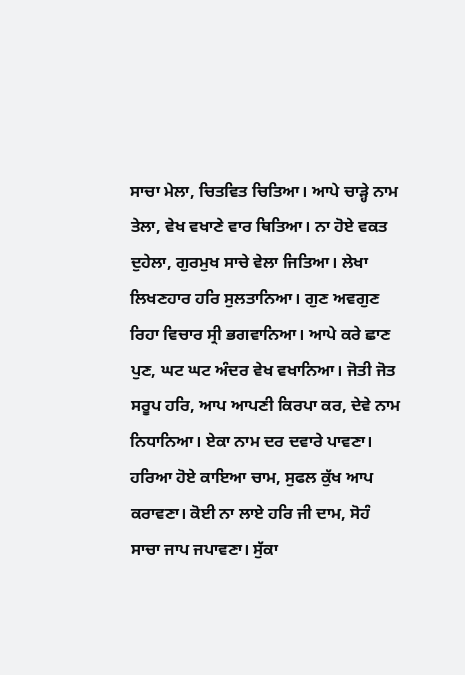ਸਾਚਾ ਮੇਲਾ, ਚਿਤਵਿਤ ਚਿਤਿਆ। ਆਪੇ ਚਾੜ੍ਹੇ ਨਾਮ ਤੇਲਾ, ਵੇਖ ਵਖਾਣੇ ਵਾਰ ਥਿਤਿਆ। ਨਾ ਹੋਏ ਵਕਤ ਦੁਹੇਲਾ, ਗੁਰਮੁਖ ਸਾਚੇ ਵੇਲਾ ਜਿਤਿਆ। ਲੇਖਾ ਲਿਖਣਹਾਰ ਹਰਿ ਸੁਲਤਾਨਿਆ। ਗੁਣ ਅਵਗੁਣ ਰਿਹਾ ਵਿਚਾਰ ਸ੍ਰੀ ਭਗਵਾਨਿਆ। ਆਪੇ ਕਰੇ ਛਾਣ ਪੁਣ, ਘਟ ਘਟ ਅੰਦਰ ਵੇਖ ਵਖਾਨਿਆ। ਜੋਤੀ ਜੋਤ ਸਰੂਪ ਹਰਿ, ਆਪ ਆਪਣੀ ਕਿਰਪਾ ਕਰ, ਦੇਵੇ ਨਾਮ ਨਿਧਾਨਿਆ। ਏਕਾ ਨਾਮ ਦਰ ਦਵਾਰੇ ਪਾਵਣਾ। ਹਰਿਆ ਹੋਏ ਕਾਇਆ ਚਾਮ, ਸੁਫਲ ਕੁੱਖ ਆਪ ਕਰਾਵਣਾ। ਕੋਈ ਨਾ ਲਾਏ ਹਰਿ ਜੀ ਦਾਮ, ਸੋਹੰ ਸਾਚਾ ਜਾਪ ਜਪਾਵਣਾ। ਸੁੱਕਾ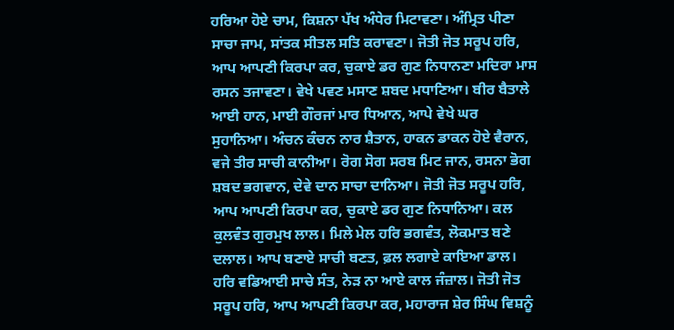ਹਰਿਆ ਹੋਏ ਚਾਮ, ਕਿਸ਼ਨਾ ਪੱਖ ਅੰਧੇਰ ਮਿਟਾਵਣਾ। ਅੰਮ੍ਰਿਤ ਪੀਣਾ ਸਾਚਾ ਜਾਮ, ਸਾਂਤਕ ਸੀਤਲ ਸਤਿ ਕਰਾਵਣਾ। ਜੋਤੀ ਜੋਤ ਸਰੂਪ ਹਰਿ, ਆਪ ਆਪਣੀ ਕਿਰਪਾ ਕਰ, ਚੁਕਾਏ ਡਰ ਗੁਣ ਨਿਧਾਨਣਾ ਮਦਿਰਾ ਮਾਸ ਰਸਨ ਤਜਾਵਣਾ। ਵੇਖੇ ਪਵਣ ਮਸਾਣ ਸ਼ਬਦ ਮਧਾਣਿਆ। ਬੀਰ ਬੈਤਾਲੇ ਆਈ ਹਾਨ, ਮਾਈ ਗੌਰਜਾਂ ਮਾਰ ਧਿਆਨ, ਆਪੇ ਵੇਖੇ ਘਰ ਸੁਹਾਨਿਆ। ਅੰਚਨ ਕੰਚਨ ਨਾਰ ਸ਼ੈਤਾਨ, ਹਾਕਨ ਡਾਕਨ ਹੋਏ ਵੈਰਾਨ, ਵਜੇ ਤੀਰ ਸਾਚੀ ਕਾਨੀਆ। ਰੋਗ ਸੋਗ ਸਰਬ ਮਿਟ ਜਾਨ, ਰਸਨਾ ਭੋਗ ਸ਼ਬਦ ਭਗਵਾਨ, ਦੇਵੇ ਦਾਨ ਸਾਚਾ ਦਾਨਿਆ। ਜੋਤੀ ਜੋਤ ਸਰੂਪ ਹਰਿ, ਆਪ ਆਪਣੀ ਕਿਰਪਾ ਕਰ, ਚੁਕਾਏ ਡਰ ਗੁਣ ਨਿਧਾਨਿਆ। ਕਲ ਕੁਲਵੰਤ ਗੁਰਮੁਖ ਲਾਲ। ਮਿਲੇ ਮੇਲ ਹਰਿ ਭਗਵੰਤ, ਲੋਕਮਾਤ ਬਣੇ ਦਲਾਲ। ਆਪ ਬਣਾਏ ਸਾਚੀ ਬਣਤ, ਫ਼ਲ ਲਗਾਏ ਕਾਇਆ ਡਾਲ। ਹਰਿ ਵਡਿਆਈ ਸਾਚੇ ਸੰਤ, ਨੇੜ ਨਾ ਆਏ ਕਾਲ ਜੰਜ਼ਾਲ। ਜੋਤੀ ਜੋਤ ਸਰੂਪ ਹਰਿ, ਆਪ ਆਪਣੀ ਕਿਰਪਾ ਕਰ, ਮਹਾਰਾਜ ਸ਼ੇਰ ਸਿੰਘ ਵਿਸ਼ਨੂੰ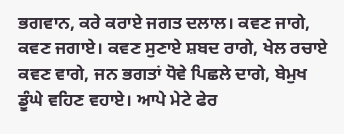ਭਗਵਾਨ, ਕਰੇ ਕਰਾਏ ਜਗਤ ਦਲਾਲ। ਕਵਣ ਜਾਗੇ, ਕਵਣ ਜਗਾਏ। ਕਵਣ ਸੁਣਾਏ ਸ਼ਬਦ ਰਾਗੇ, ਖੇਲ ਰਚਾਏ ਕਵਣ ਵਾਗੇ, ਜਨ ਭਗਤਾਂ ਧੋਵੇ ਪਿਛਲੇ ਦਾਗੇ, ਬੇਮੁਖ ਡੂੰਘੇ ਵਹਿਣ ਵਹਾਏ। ਆਪੇ ਮੇਟੇ ਫੇਰ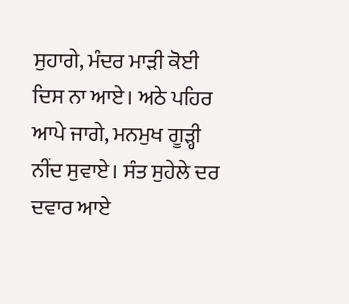ਸੁਹਾਗੇ, ਮੰਦਰ ਮਾੜੀ ਕੋਈ ਦਿਸ ਨਾ ਆਏ। ਅਠੇ ਪਹਿਰ ਆਪੇ ਜਾਗੇ, ਮਨਮੁਖ ਗੂੜ੍ਹੀ ਨੀਂਦ ਸੁਵਾਏ। ਸੰਤ ਸੁਹੇਲੇ ਦਰ ਦਵਾਰ ਆਏ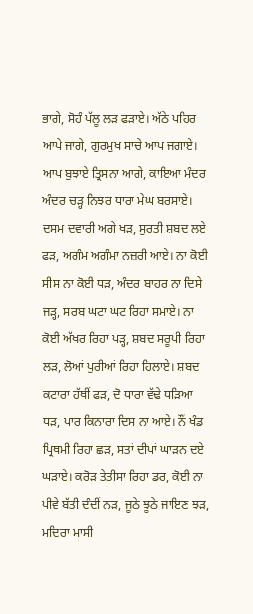ਭਾਗੇ, ਸੋਹੰ ਪੱਲੂ ਲੜ ਫੜਾਏ। ਅੱਠੇ ਪਹਿਰ ਆਪੇ ਜਾਗੇ, ਗੁਰਮੁਖ ਸਾਚੇ ਆਪ ਜਗਾਏ। ਆਪ ਬੁਝਾਏ ਤ੍ਰਿਸਨਾ ਆਗੇ, ਕਾਇਆ ਮੰਦਰ ਅੰਦਰ ਚੜ੍ਹ ਨਿਝਰ ਧਾਰਾ ਮੇਘ ਬਰਸਾਏ। ਦਸਮ ਦਵਾਰੀ ਅਗੇ ਖੜ, ਸੁਰਤੀ ਸ਼ਬਦ ਲਏ ਫੜ, ਅਗੰਮ ਅਗੰਮਾ ਨਜ਼ਰੀ ਆਏ। ਨਾ ਕੋਈ ਸੀਸ ਨਾ ਕੋਈ ਧੜ, ਅੰਦਰ ਬਾਹਰ ਨਾ ਦਿਸੇ ਜੜ੍ਹ, ਸਰਬ ਘਟਾ ਘਟ ਰਿਹਾ ਸਮਾਏ। ਨਾ ਕੋਈ ਅੱਖਰ ਰਿਹਾ ਪੜ੍ਹ, ਸ਼ਬਦ ਸਰੂਪੀ ਰਿਹਾ ਲੜ, ਲੋਆਂ ਪੁਰੀਆਂ ਰਿਹਾ ਹਿਲਾਏ। ਸ਼ਬਦ ਕਟਾਰਾ ਹੱਥੀਂ ਫੜ, ਦੋ ਧਾਰਾ ਵੱਢੇ ਧੜਿਆ ਧੜ, ਪਾਰ ਕਿਨਾਰਾ ਦਿਸ ਨਾ ਆਏ। ਨੌਂ ਖੰਡ ਪ੍ਰਿਥਮੀ ਰਿਹਾ ਛੜ, ਸਤਾਂ ਦੀਪਾਂ ਘਾੜਨ ਦਏ ਘੜਾਏ। ਕਰੋੜ ਤੇਤੀਸਾ ਰਿਹਾ ਡਰ, ਕੋਈ ਨਾ ਪੀਵੇ ਬੱਤੀ ਦੰਦੀਂ ਨੜ, ਜੂਠੇ ਝੂਠੇ ਜਾਇਣ ਝੜ, ਮਦਿਰਾ ਮਾਸੀ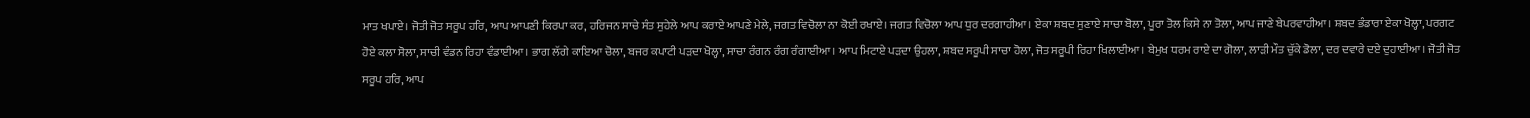ਮਾਤ ਖਪਾਏ। ਜੋਤੀ ਜੋਤ ਸਰੂਪ ਹਰਿ, ਆਪ ਆਪਣੀ ਕਿਰਪਾ ਕਰ, ਹਰਿਜਨ ਸਾਚੇ ਸੰਤ ਸੁਹੇਲੇ ਆਪ ਕਰਾਏ ਆਪਣੇ ਮੇਲੇ, ਜਗਤ ਵਿਚੋਲਾ ਨਾ ਕੋਈ ਰਖਾਏ। ਜਗਤ ਵਿਚੋਲਾ ਆਪ ਧੁਰ ਦਰਗਾਹੀਆ। ਏਕਾ ਸ਼ਬਦ ਸੁਣਾਏ ਸਾਚਾ ਬੋਲਾ, ਪੂਰਾ ਤੋਲ ਕਿਸੇ ਨਾ ਤੋਲਾ, ਆਪ ਜਾਣੇ ਬੇਪਰਵਾਹੀਆ। ਸ਼ਬਦ ਭੰਡਾਰਾ ਏਕਾ ਖੋਲ੍ਹਾ, ਪਰਗਟ ਹੋਏ ਕਲਾ ਸੋਲਾ, ਸਾਚੀ ਵੰਡਨ ਰਿਹਾ ਵੰਡਾਈਆ। ਭਾਗ ਲੱਗੇ ਕਾਇਆ ਚੋਲਾ, ਬਜਰ ਕਪਾਟੀ ਪੜਦਾ ਖੋਲ੍ਹਾ, ਸਾਚਾ ਰੰਗਨ ਰੰਗ ਰੰਗਾਈਆ। ਆਪ ਮਿਟਾਏ ਪੜਦਾ ਉਹਲਾ, ਸ਼ਬਦ ਸਰੂਪੀ ਸਾਚਾ ਹੋਲਾ, ਜੋਤ ਸਰੂਪੀ ਰਿਹਾ ਖਿਲਾਈਆ। ਬੇਮੁਖ ਧਰਮ ਰਾਏ ਦਾ ਗੋਲਾ, ਲਾੜੀ ਮੌਤ ਚੁੱਕੇ ਡੋਲਾ, ਦਰ ਦਵਾਰੇ ਦਏ ਦੁਹਾਈਆ। ਜੋਤੀ ਜੋਤ ਸਰੂਪ ਹਰਿ, ਆਪ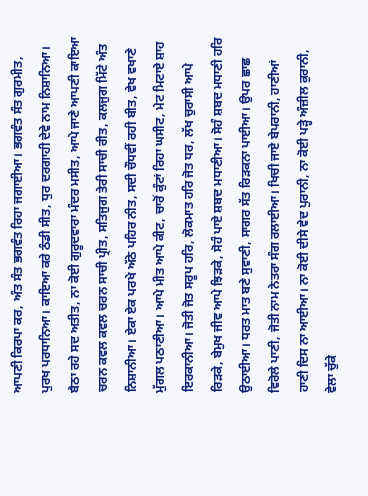ਆਪਣੀ ਕਿਰਪਾ ਕਰ, ਅੰਤ ਸੰਤ ਭਗਵੰਤ ਰਿਹਾ ਜਗਾਈਆ। ਭਗਵੰਤ ਸੰਤ ਗੁਰਮੀਤ, ਪੁਰਖ ਪਰਧਾਨਿਆ। ਕਾਇਆ ਕਰੇ ਠੰਡੀ ਸੀਤ, ਧੁਰ ਦਰਗਾਹੀ ਦੇਵੇ ਨਾਮ ਨਿਸ਼ਾਨਿਆ। ਬੈਠਾ ਰਹੇ ਸਦ ਅਤੀਤ, ਨਾ ਕੋਈ ਗੁਰੂਦਵਾਰਾ ਮੰਦਰ ਮਸੀਤ, ਆਪੇ ਜਾਣੇ ਆਪਣੀ ਕਾਇਆ ਚਰਨ ਕਵਲ ਕਵਲ ਚਰਨ ਸਾਚੀ ਪ੍ਰੀਤ, ਸਤਿਜੁਗ ਤੇਰੀ ਸਾਚੀ ਰੀਤ, ਕਲਜੁਗ ਮਿੱਟੇ ਅੰਤ ਨਿਸ਼ਾਨੀਆ। ਏਕਾ ਏਕ ਪਰਖੇ ਅੱਠੇ ਪਹਿਰ ਨੀਤ, ਸਦੀ ਚੌਧਵੀਂ ਰਹੀ ਬੀਤ, ਵੇਖ ਵਖਾਣੇ ਮੁੱਗਲ ਪਠਾਣੀਆ। ਆਪੇ ਮੀਤ ਆਪੇ ਕੀਟ, ਚਾਰੋਂ ਕੁੰਟਾਂ ਰਿਹਾ ਘਸੀਟ, ਮੇਟ ਮਿਟਾਏ ਸ਼ਾਹ ਇਰਕਾਨੀਆ। ਜੋਤੀ ਜੋਤ ਸਰੂਪ ਹਰਿ, ਲੋਕਮਾਤ ਹਰਿ ਜੋਤ ਧਰ, ਲੱਖ ਚੁਰਾਸੀ ਆਪੇ ਰਿੜਕੇ, ਬੇਮੁਖ ਜੀਵ ਆਪੇ ਝਿੜਕੇ, ਸੋਹੰ ਪਾਏ ਸ਼ਬਦ ਮਧਾਣੀਆ। ਸੋਹੰ ਸ਼ਬਦ ਮਧਾਣੀ ਹਰਿ ਉਠਾਈਆ। ਧਰਤ ਮਾਤ ਬਣੇ ਸੁਵਾਣੀ, ਸਾਗਰ ਸੱਤ ਰਿੜਕਨਾ ਪਾਈਆ। ਉਪਰ ਛਾਛ ਵਿਰੋਲੇ ਪਾਣੀ, ਜੋਤੀ ਨਾਮ ਨੇਤਰਾ ਸੰਗ ਰਲਾਈਆ। ਖਿਚੀ ਜਾਏ ਬੇਪਰਾਨੀ, ਹਾਣੀਆਂ ਹਾਣੀ ਦਿਸ ਨਾ ਆਈਆ। ਨਾ ਕੋਈ ਦੀਸੇ ਵੇਦ ਪੁਰਾਨੀ, ਨਾ ਕੋਈ ਪੜ੍ਹੇ ਅੰਜ਼ੀਲ ਕੁਰਾਨੀ, ਵੇਲਾ ਚੁੱਕੇ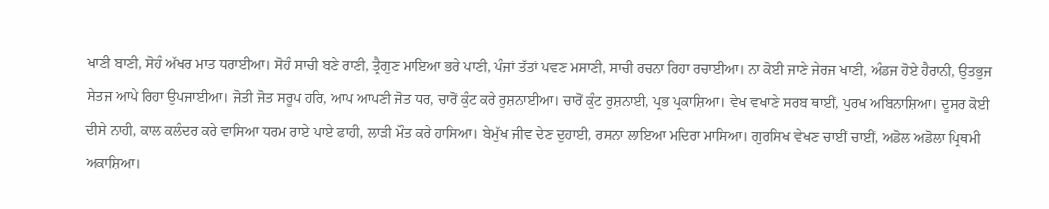ਖਾਣੀ ਬਾਣੀ, ਸੋਹੰ ਅੱਖਰ ਮਾਤ ਧਰਾਈਆ। ਸੋਹੰ ਸਾਚੀ ਬਣੇ ਰਾਣੀ, ਤ੍ਰੈਗੁਣ ਮਾਇਆ ਭਰੇ ਪਾਣੀ, ਪੰਜਾਂ ਤੱਤਾਂ ਪਵਣ ਮਸਾਣੀ, ਸਾਚੀ ਰਚਨਾ ਰਿਹਾ ਰਚਾਈਆ। ਨਾ ਕੋਈ ਜਾਣੇ ਜੇਰਜ ਖਾਣੀ, ਅੰਡਜ ਹੋਏ ਹੈਰਾਨੀ, ਉਤਭੁਜ ਸੇਤਜ ਆਪੇ ਰਿਹਾ ਉਪਜਾਈਆ। ਜੋਤੀ ਜੋਤ ਸਰੂਪ ਹਰਿ, ਆਪ ਆਪਣੀ ਜੋਤ ਧਰ, ਚਾਰੋਂ ਕੁੰਟ ਕਰੇ ਰੁਸ਼ਨਾਈਆ। ਚਾਰੋਂ ਕੁੰਟ ਰੁਸ਼ਨਾਈ, ਪ੍ਰਭ ਪ੍ਰਕਾਸ਼ਿਆ। ਵੇਖ ਵਖਾਣੇ ਸਰਬ ਥਾਈਂ, ਪੁਰਖ ਅਬਿਨਾਸ਼ਿਆ। ਦੂਸਰ ਕੋਈ ਦੀਸੇ ਨਾਹੀ, ਕਾਲ ਕਲੰਦਰ ਕਰੇ ਵਾਸਿਆ ਧਰਮ ਰਾਏ ਪਾਏ ਫਾਹੀ, ਲਾੜੀ ਮੌਤ ਕਰੇ ਹਾਸਿਆ। ਬੇਮੁੱਖ ਜੀਵ ਦੇਣ ਦੁਹਾਈ, ਰਸਨਾ ਲਾਇਆ ਮਦਿਰਾ ਮਾਸਿਆ। ਗੁਰਸਿਖ ਵੇਖਣ ਚਾਈਂ ਚਾਈਂ, ਅਡੋਲ ਅਡੋਲਾ ਪ੍ਰਿਥਮੀ ਅਕਾਸ਼ਿਆ।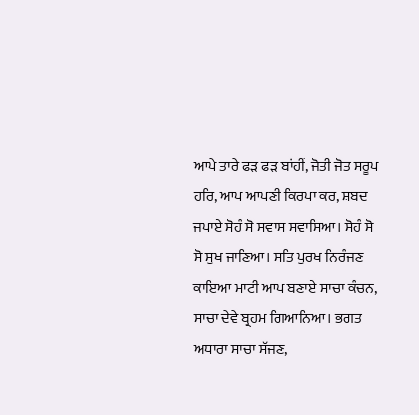ਆਪੇ ਤਾਰੇ ਫੜ ਫੜ ਬਾਂਹੀਂ, ਜੋਤੀ ਜੋਤ ਸਰੂਪ ਹਰਿ, ਆਪ ਆਪਣੀ ਕਿਰਪਾ ਕਰ, ਸ਼ਬਦ ਜਪਾਏ ਸੋਹੰ ਸੋ ਸਵਾਸ ਸਵਾਸਿਆ। ਸੋਹੰ ਸੋ ਸੋ ਸੁਖ ਜਾਣਿਆ। ਸਤਿ ਪੁਰਖ ਨਿਰੰਜਣ ਕਾਇਆ ਮਾਟੀ ਆਪ ਬਣਾਏ ਸਾਚਾ ਕੰਚਨ, ਸਾਚਾ ਦੇਵੇ ਬ੍ਰਹਮ ਗਿਆਨਿਆ। ਭਗਤ ਅਧਾਰਾ ਸਾਚਾ ਸੱਜਣ,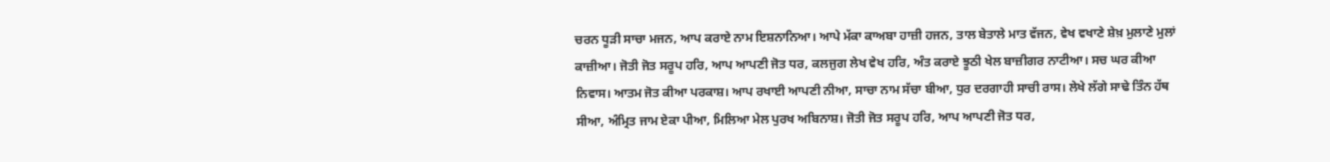ਚਰਨ ਧੂੜੀ ਸਾਚਾ ਮਜਨ, ਆਪ ਕਰਾਏ ਨਾਮ ਇਸ਼ਨਾਨਿਆ। ਆਪੇ ਮੱਕਾ ਕਾਅਬਾ ਹਾਜ਼ੀ ਹਜਨ, ਤਾਲ ਬੇਤਾਲੇ ਮਾਤ ਵੱਜਨ, ਵੇਖ ਵਖਾਣੇ ਸ਼ੇਖ਼ ਮੁਲਾਣੇ ਮੁਲਾਂ ਕਾਜ਼ੀਆ। ਜੋਤੀ ਜੋਤ ਸਰੂਪ ਹਰਿ, ਆਪ ਆਪਣੀ ਜੋਤ ਧਰ, ਕਲਜੁਗ ਲੇਖ ਵੇਖ ਹਰਿ, ਅੰਤ ਕਰਾਏ ਝੂਠੀ ਖੇਲ ਬਾਜ਼ੀਗਰ ਨਾਟੀਆ। ਸਚ ਘਰ ਕੀਆ ਨਿਵਾਸ। ਆਤਮ ਜੋਤ ਕੀਆ ਪਰਕਾਸ਼। ਆਪ ਰਖਾਈ ਆਪਣੀ ਨੀਆ, ਸਾਚਾ ਨਾਮ ਸੱਚਾ ਬੀਆ, ਧੁਰ ਦਰਗਾਹੀ ਸਾਚੀ ਰਾਸ। ਲੇਖੇ ਲੱਗੇ ਸਾਢੇ ਤਿੰਨ ਹੱਥ ਸੀਆ, ਅੰਮ੍ਰਿਤ ਜਾਮ ਏਕਾ ਪੀਆ, ਮਿਲਿਆ ਮੇਲ ਪੁਰਖ ਅਬਿਨਾਸ਼। ਜੋਤੀ ਜੋਤ ਸਰੂਪ ਹਰਿ, ਆਪ ਆਪਣੀ ਜੋਤ ਧਰ,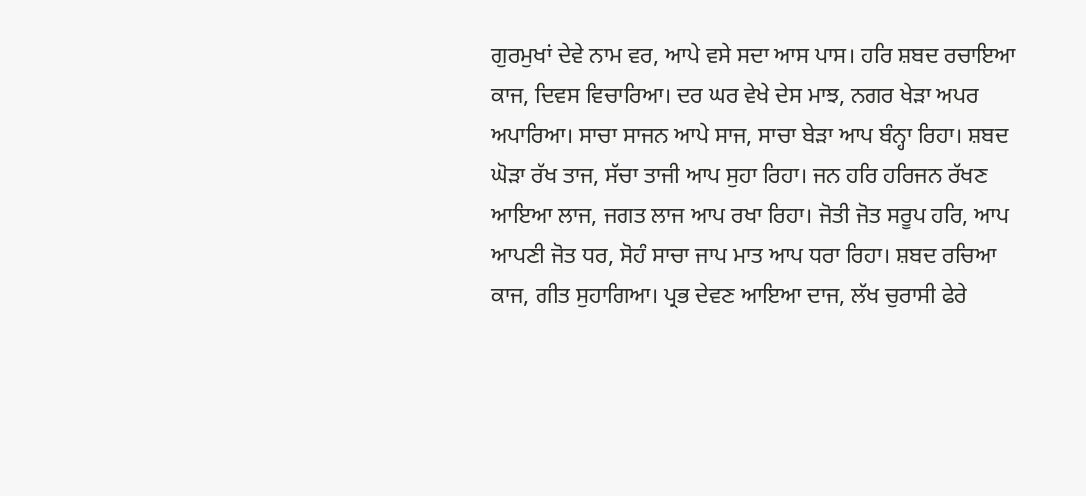ਗੁਰਮੁਖਾਂ ਦੇਵੇ ਨਾਮ ਵਰ, ਆਪੇ ਵਸੇ ਸਦਾ ਆਸ ਪਾਸ। ਹਰਿ ਸ਼ਬਦ ਰਚਾਇਆ ਕਾਜ, ਦਿਵਸ ਵਿਚਾਰਿਆ। ਦਰ ਘਰ ਵੇਖੇ ਦੇਸ ਮਾਝ, ਨਗਰ ਖੇੜਾ ਅਪਰ ਅਪਾਰਿਆ। ਸਾਚਾ ਸਾਜਨ ਆਪੇ ਸਾਜ, ਸਾਚਾ ਬੇੜਾ ਆਪ ਬੰਨ੍ਹਾ ਰਿਹਾ। ਸ਼ਬਦ ਘੋੜਾ ਰੱਖ ਤਾਜ, ਸੱਚਾ ਤਾਜੀ ਆਪ ਸੁਹਾ ਰਿਹਾ। ਜਨ ਹਰਿ ਹਰਿਜਨ ਰੱਖਣ ਆਇਆ ਲਾਜ, ਜਗਤ ਲਾਜ ਆਪ ਰਖਾ ਰਿਹਾ। ਜੋਤੀ ਜੋਤ ਸਰੂਪ ਹਰਿ, ਆਪ ਆਪਣੀ ਜੋਤ ਧਰ, ਸੋਹੰ ਸਾਚਾ ਜਾਪ ਮਾਤ ਆਪ ਧਰਾ ਰਿਹਾ। ਸ਼ਬਦ ਰਚਿਆ ਕਾਜ, ਗੀਤ ਸੁਹਾਗਿਆ। ਪ੍ਰਭ ਦੇਵਣ ਆਇਆ ਦਾਜ, ਲੱਖ ਚੁਰਾਸੀ ਫੇਰੇ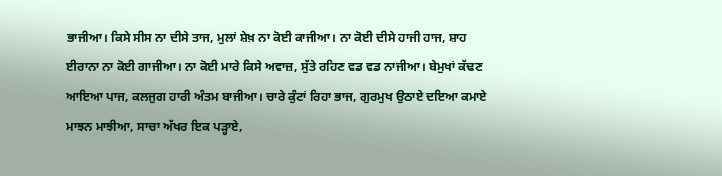ਭਾਜੀਆ। ਕਿਸੇ ਸੀਸ ਨਾ ਦੀਸੇ ਤਾਜ, ਮੁਲਾਂ ਸ਼ੇਖ਼ ਨਾ ਕੋਈ ਕਾਜੀਆ। ਨਾ ਕੋਈ ਦੀਸੇ ਹਾਜੀ ਹਾਜ, ਸ਼ਾਹ ਈਰਾਨਾ ਨਾ ਕੋਈ ਗਾਜੀਆ। ਨਾ ਕੋਈ ਮਾਰੇ ਕਿਸੇ ਅਵਾਜ਼, ਸੁੱਤੇ ਰਹਿਣ ਵਡ ਵਡ ਨਾਜੀਆ। ਬੇਮੁਖਾਂ ਕੱਢਣ ਆਇਆ ਪਾਜ, ਕਲਜੁਗ ਹਾਰੀ ਅੰਤਮ ਬਾਜੀਆ। ਚਾਰੇ ਕੁੰਟਾਂ ਰਿਹਾ ਭਾਜ, ਗੁਰਮੁਖ ਉਠਾਏ ਦਇਆ ਕਮਾਏ ਮਾਝਨ ਮਾਝੀਆ, ਸਾਚਾ ਅੱਖਰ ਇਕ ਪੜ੍ਹਾਏ,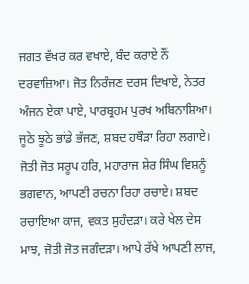ਜਗਤ ਵੱਖਰ ਕਰ ਵਖਾਏ, ਬੰਦ ਕਰਾਏ ਨੌਂ ਦਰਵਾਜ਼ਿਆ। ਜੋਤ ਨਿਰੰਜਣ ਦਰਸ ਦਿਖਾਏ, ਨੇਤਰ ਅੰਜਨ ਏਕਾ ਪਾਏ, ਪਾਰਬ੍ਰਹਮ ਪੁਰਖ ਅਬਿਨਾਸ਼ਿਆ। ਜੂਠੇ ਝੂਠੇ ਭਾਂਡੇ ਭੱਜਣ, ਸ਼ਬਦ ਹਥੌੜਾ ਰਿਹਾ ਲਗਾਏ। ਜੋਤੀ ਜੋਤ ਸਰੂਪ ਹਰਿ, ਮਹਾਰਾਜ ਸ਼ੇਰ ਸਿੰਘ ਵਿਸ਼ਨੂੰ ਭਗਵਾਨ, ਆਪਣੀ ਰਚਨਾ ਰਿਹਾ ਰਚਾਏ। ਸ਼ਬਦ ਰਚਾਇਆ ਕਾਜ, ਵਕਤ ਸੁਹੰਦੜਾ। ਕਰੇ ਖੇਲ ਦੇਸ ਮਾਝ, ਜੋਤੀ ਜੋਤ ਜਗੰਦੜਾ। ਆਪੇ ਰੱਖੇ ਆਪਣੀ ਲਾਜ,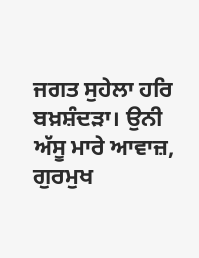ਜਗਤ ਸੁਹੇਲਾ ਹਰਿ ਬਖ਼ਸ਼ੰਦੜਾ। ਉਨੀ ਅੱਸੂ ਮਾਰੇ ਆਵਾਜ਼, ਗੁਰਮੁਖ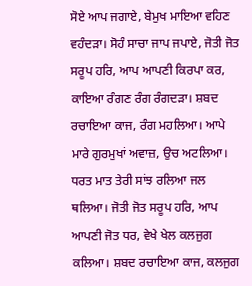ਸੋਏ ਆਪ ਜਗਾਏ, ਬੇਮੁਖ ਮਾਇਆ ਵਹਿਣ ਵਹੰਦੜਾ। ਸੋਹੰ ਸਾਚਾ ਜਾਪ ਜਪਾਏ, ਜੋਤੀ ਜੋਤ ਸਰੂਪ ਹਰਿ, ਆਪ ਆਪਣੀ ਕਿਰਪਾ ਕਰ, ਕਾਇਆ ਰੰਗਣ ਰੰਗ ਰੰਗਦੜਾ। ਸ਼ਬਦ ਰਚਾਇਆ ਕਾਜ, ਰੰਗ ਮਹਲਿਆ। ਆਪੇ ਮਾਰੇ ਗੁਰਮੁਖਾਂ ਅਵਾਜ਼, ਉਚ ਅਟਲਿਆ। ਧਰਤ ਮਾਤ ਤੇਰੀ ਸਾਂਝ ਰਲਿਆ ਜਲ ਥਲਿਆ। ਜੋਤੀ ਜੋਤ ਸਰੂਪ ਹਰਿ, ਆਪ ਆਪਣੀ ਜੋਤ ਧਰ, ਵੇਖੇ ਖੇਲ ਕਲਜੁਗ ਕਲਿਆ। ਸ਼ਬਦ ਰਚਾਇਆ ਕਾਜ, ਕਲਜੁਗ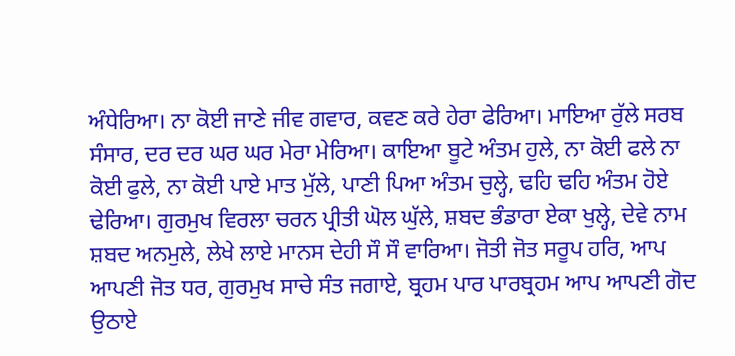ਅੰਧੇਰਿਆ। ਨਾ ਕੋਈ ਜਾਣੇ ਜੀਵ ਗਵਾਰ, ਕਵਣ ਕਰੇ ਹੇਰਾ ਫੇਰਿਆ। ਮਾਇਆ ਰੁੱਲੇ ਸਰਬ ਸੰਸਾਰ, ਦਰ ਦਰ ਘਰ ਘਰ ਮੇਰਾ ਮੇਰਿਆ। ਕਾਇਆ ਬੂਟੇ ਅੰਤਮ ਹੁਲੇ, ਨਾ ਕੋਈ ਫਲੇ ਨਾ ਕੋਈ ਫੁਲੇ, ਨਾ ਕੋਈ ਪਾਏ ਮਾਤ ਮੁੱਲੇ, ਪਾਣੀ ਪਿਆ ਅੰਤਮ ਚੁਲ੍ਹੇ, ਢਹਿ ਢਹਿ ਅੰਤਮ ਹੋਏ ਢੇਰਿਆ। ਗੁਰਮੁਖ ਵਿਰਲਾ ਚਰਨ ਪ੍ਰੀਤੀ ਘੋਲ ਘੁੱਲੇ, ਸ਼ਬਦ ਭੰਡਾਰਾ ਏਕਾ ਖੁਲ੍ਹੇ, ਦੇਵੇ ਨਾਮ ਸ਼ਬਦ ਅਨਮੁਲੇ, ਲੇਖੇ ਲਾਏ ਮਾਨਸ ਦੇਹੀ ਸੌ ਸੌ ਵਾਰਿਆ। ਜੋਤੀ ਜੋਤ ਸਰੂਪ ਹਰਿ, ਆਪ ਆਪਣੀ ਜੋਤ ਧਰ, ਗੁਰਮੁਖ ਸਾਚੇ ਸੰਤ ਜਗਾਏ, ਬ੍ਰਹਮ ਪਾਰ ਪਾਰਬ੍ਰਹਮ ਆਪ ਆਪਣੀ ਗੋਦ ਉਠਾਏ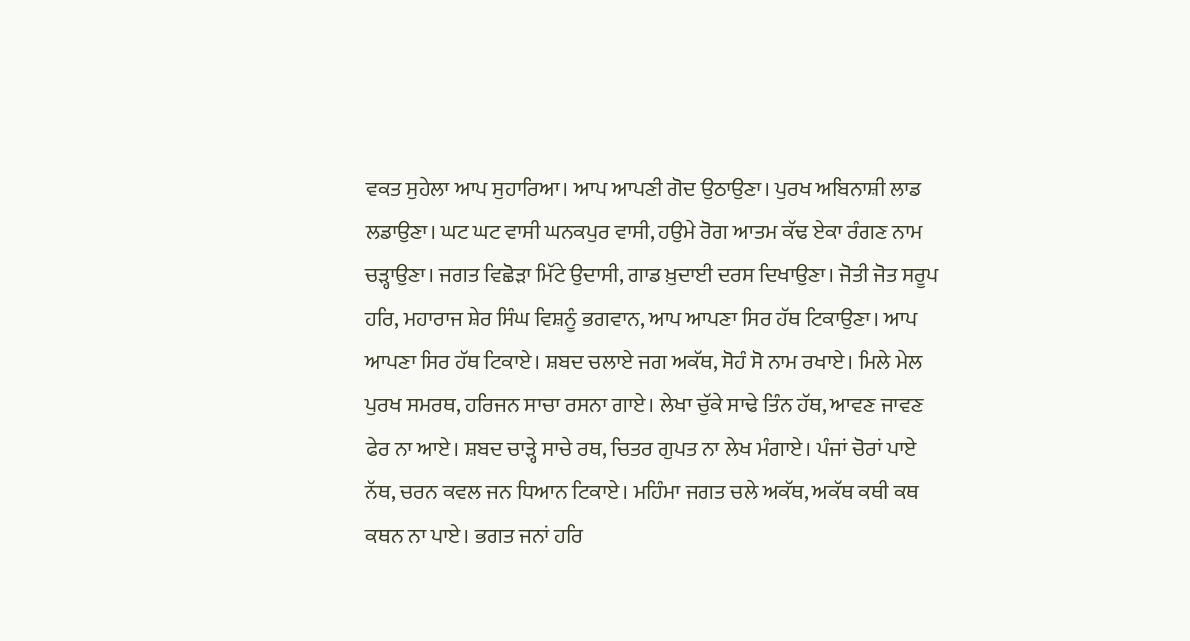ਵਕਤ ਸੁਹੇਲਾ ਆਪ ਸੁਹਾਰਿਆ। ਆਪ ਆਪਣੀ ਗੋਦ ਉਠਾਉਣਾ। ਪੁਰਖ ਅਬਿਨਾਸ਼ੀ ਲਾਡ ਲਡਾਉਣਾ। ਘਟ ਘਟ ਵਾਸੀ ਘਨਕਪੁਰ ਵਾਸੀ, ਹਉਮੇ ਰੋਗ ਆਤਮ ਕੱਢ ਏਕਾ ਰੰਗਣ ਨਾਮ ਚੜ੍ਹਾਉਣਾ। ਜਗਤ ਵਿਛੋੜਾ ਮਿੱਟੇ ਉਦਾਸੀ, ਗਾਡ ਖ਼ੁਦਾਈ ਦਰਸ ਦਿਖਾਉਣਾ। ਜੋਤੀ ਜੋਤ ਸਰੂਪ ਹਰਿ, ਮਹਾਰਾਜ ਸ਼ੇਰ ਸਿੰਘ ਵਿਸ਼ਨੂੰ ਭਗਵਾਨ, ਆਪ ਆਪਣਾ ਸਿਰ ਹੱਥ ਟਿਕਾਉਣਾ। ਆਪ ਆਪਣਾ ਸਿਰ ਹੱਥ ਟਿਕਾਏ। ਸ਼ਬਦ ਚਲਾਏ ਜਗ ਅਕੱਥ, ਸੋਹੰ ਸੋ ਨਾਮ ਰਖਾਏ। ਮਿਲੇ ਮੇਲ ਪੁਰਖ ਸਮਰਥ, ਹਰਿਜਨ ਸਾਚਾ ਰਸਨਾ ਗਾਏ। ਲੇਖਾ ਚੁੱਕੇ ਸਾਢੇ ਤਿੰਨ ਹੱਥ, ਆਵਣ ਜਾਵਣ ਫੇਰ ਨਾ ਆਏ। ਸ਼ਬਦ ਚਾੜ੍ਹੇ ਸਾਚੇ ਰਥ, ਚਿਤਰ ਗੁਪਤ ਨਾ ਲੇਖ ਮੰਗਾਏ। ਪੰਜਾਂ ਚੋਰਾਂ ਪਾਏ ਨੱਥ, ਚਰਨ ਕਵਲ ਜਨ ਧਿਆਨ ਟਿਕਾਏ। ਮਹਿੰਮਾ ਜਗਤ ਚਲੇ ਅਕੱਥ, ਅਕੱਥ ਕਥੀ ਕਥ ਕਥਨ ਨਾ ਪਾਏ। ਭਗਤ ਜਨਾਂ ਹਰਿ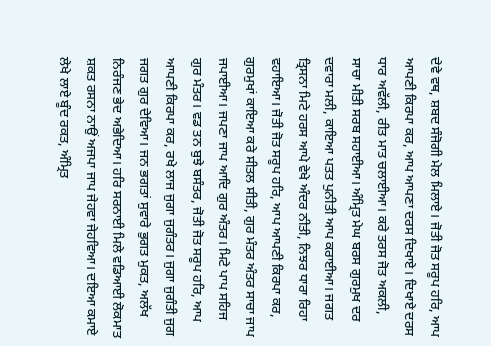ਦੇਵੇ ਵਥ, ਸ਼ਬਦ ਸੰਜੋਗੀ ਮੇਲ ਮਿਲਾਏ। ਜੋਤੀ ਜੋਤ ਸਰੂਪ ਹਰਿ, ਆਪ ਆਪਣੀ ਕਿਰਪਾ ਕਰ, ਆਪ ਆਪਣਾ ਦਰਸ ਦਿਖਾਏ। ਦਿਖਾਏ ਦਰਸ ਧਾਰ ਅਵੱਲੀ, ਰੀਤ ਮਾਤ ਚਲਾਈਆ। ਕਰੇ ਤਰਸ ਜੋਤ ਅਕਲੀ, ਸਾਚਾ ਮੀਤੀ ਸਰਬ ਸਹਾਈਆ। ਅੰਮ੍ਰਿਤ ਮੇਘ ਬਰਸ ਗੁਰਮੁਖ ਦਰ ਦਵਾਰਾ ਮਲੀ, ਕਾਇਆ ਪਤਤ ਪੁਨੀਤੀ ਆਪ ਕਰਾਈਆ। ਜਗਤ ਤ੍ਰਿਸਨਾ ਮਿਟੇ ਹਰਸ ਆਪੇ ਵੇਖੇ ਅੰਦਰ ਨੀਤੀ, ਨਿਝਰ ਧਾਰਾ ਰਿਹਾ ਵਹਾਇਆ। ਜੋਤੀ ਜੋਤ ਸਰੂਪ ਹਰਿ, ਆਪ ਆਪਣੀ ਕਿਰਪਾ ਕਰ, ਗੁਰਮੁਖਾਂ ਕਾਇਆ ਕਰੇ ਸੀਤਲ ਸੀਤੀ, ਗੁਰ ਮੰਤਰ ਅੰਤਰ ਸਾਚਾ ਜਾਪ ਜਪਾਈਆ। ਜਪਣਾ ਜਾਪ ਆਦਿ ਗੁਰ ਅੰਤਰ। ਮਿਟੇ ਪਾਪ ਸਹਿਜ ਗੁਰ ਮੰਤਰ। ਵਡ ਤਨ ਬੁਝੇ ਬਸੰਤਰ, ਜੋਤੀ ਜੋਤ ਸਰੂਪ ਹਰਿ, ਆਪ ਆਪਣੀ ਕਿਰਪਾ ਕਰ, ਰਖੇ ਲਾਜ ਜੁਗਾ ਜੁਗੰਤਰ। ਜੁਗਾ ਜੁਗੰਤੀ ਜੁਗ ਜਗਤ ਗੁਰ ਦੇਵਿਆ। ਜਨ ਭਗਤਾਂ ਸੁਵਾਰੇ ਭੁਗਤ ਮੁਕਤ, ਅਲੱਖ ਨਿਰੰਜਣ ਭੇਦ ਅਭੇਦਿਆ। ਹਰਿ ਸਰਨਾਈ ਮਿਲੇ ਵਡਿਆਈ ਲੋਕਮਾਤ ਸ਼ਕਤ ਰਸਨਾ ਨਾਉਂ ਅਜਪਾ ਜਾਪ ਜੇਹਵਾ ਜੇਹਵਿਆ। ਦਇਆ ਕਮਾਏ ਲੇਖੇ ਲਾਏ ਬੂੰਦ ਰਕਤ, ਅੰਮ੍ਰਿਤ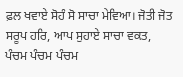ਫ਼ਲ ਖਵਾਏ ਸੋਹੰ ਸੋ ਸਾਚਾ ਮੇਵਿਆ। ਜੋਤੀ ਜੋਤ ਸਰੂਪ ਹਰਿ, ਆਪ ਸੁਹਾਏ ਸਾਚਾ ਵਕਤ, ਪੰਚਮ ਪੰਚਮ ਪੰਚਮ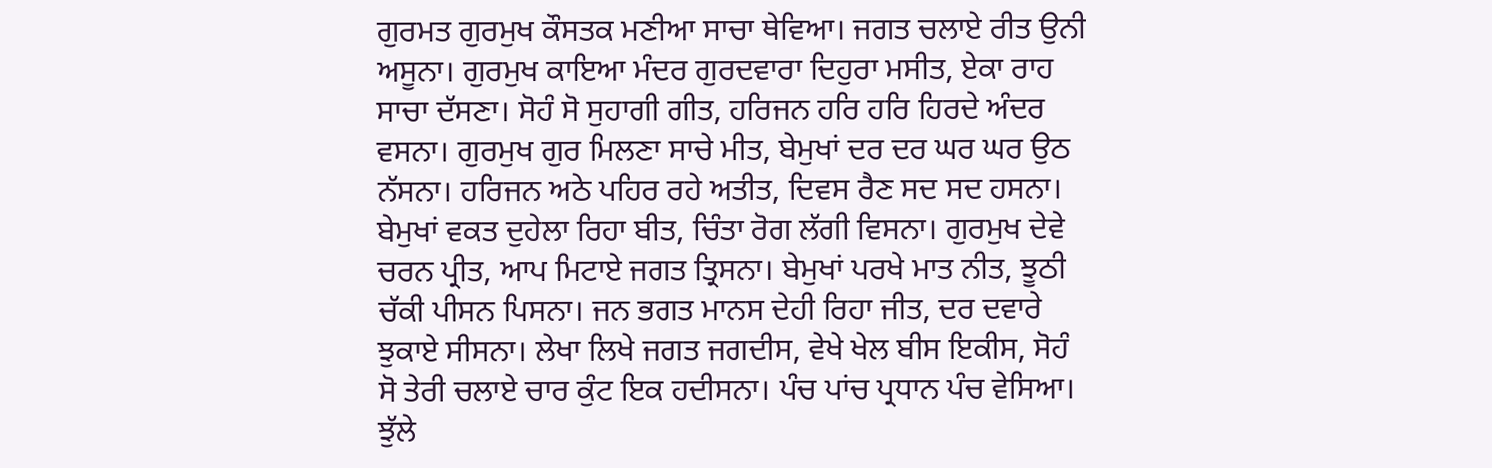ਗੁਰਮਤ ਗੁਰਮੁਖ ਕੌਸਤਕ ਮਣੀਆ ਸਾਚਾ ਥੇਵਿਆ। ਜਗਤ ਚਲਾਏ ਰੀਤ ਉਨੀ ਅਸੂਨਾ। ਗੁਰਮੁਖ ਕਾਇਆ ਮੰਦਰ ਗੁਰਦਵਾਰਾ ਦਿਹੁਰਾ ਮਸੀਤ, ਏਕਾ ਰਾਹ ਸਾਚਾ ਦੱਸਣਾ। ਸੋਹੰ ਸੋ ਸੁਹਾਗੀ ਗੀਤ, ਹਰਿਜਨ ਹਰਿ ਹਰਿ ਹਿਰਦੇ ਅੰਦਰ ਵਸਨਾ। ਗੁਰਮੁਖ ਗੁਰ ਮਿਲਣਾ ਸਾਚੇ ਮੀਤ, ਬੇਮੁਖਾਂ ਦਰ ਦਰ ਘਰ ਘਰ ਉਠ ਨੱਸਨਾ। ਹਰਿਜਨ ਅਠੇ ਪਹਿਰ ਰਹੇ ਅਤੀਤ, ਦਿਵਸ ਰੈਣ ਸਦ ਸਦ ਹਸਨਾ। ਬੇਮੁਖਾਂ ਵਕਤ ਦੁਹੇਲਾ ਰਿਹਾ ਬੀਤ, ਚਿੰਤਾ ਰੋਗ ਲੱਗੀ ਵਿਸਨਾ। ਗੁਰਮੁਖ ਦੇਵੇ ਚਰਨ ਪ੍ਰੀਤ, ਆਪ ਮਿਟਾਏ ਜਗਤ ਤ੍ਰਿਸਨਾ। ਬੇਮੁਖਾਂ ਪਰਖੇ ਮਾਤ ਨੀਤ, ਝੂਠੀ ਚੱਕੀ ਪੀਸਨ ਪਿਸਨਾ। ਜਨ ਭਗਤ ਮਾਨਸ ਦੇਹੀ ਰਿਹਾ ਜੀਤ, ਦਰ ਦਵਾਰੇ ਝੁਕਾਏ ਸੀਸਨਾ। ਲੇਖਾ ਲਿਖੇ ਜਗਤ ਜਗਦੀਸ, ਵੇਖੇ ਖੇਲ ਬੀਸ ਇਕੀਸ, ਸੋਹੰ ਸੋ ਤੇਰੀ ਚਲਾਏ ਚਾਰ ਕੁੰਟ ਇਕ ਹਦੀਸਨਾ। ਪੰਚ ਪਾਂਚ ਪ੍ਰਧਾਨ ਪੰਚ ਵੇਸਿਆ। ਝੁੱਲੇ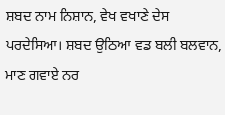ਸ਼ਬਦ ਨਾਮ ਨਿਸ਼ਾਨ, ਵੇਖ ਵਖਾਣੇ ਦੇਸ ਪਰਦੇਸਿਆ। ਸ਼ਬਦ ਉਠਿਆ ਵਡ ਬਲੀ ਬਲਵਾਨ, ਮਾਣ ਗਵਾਏ ਨਰ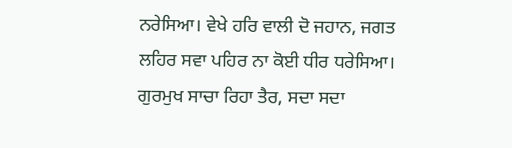ਨਰੇਸਿਆ। ਵੇਖੇ ਹਰਿ ਵਾਲੀ ਦੋ ਜਹਾਨ, ਜਗਤ ਲਹਿਰ ਸਵਾ ਪਹਿਰ ਨਾ ਕੋਈ ਧੀਰ ਧਰੇਸਿਆ। ਗੁਰਮੁਖ ਸਾਚਾ ਰਿਹਾ ਤੈਰ, ਸਦਾ ਸਦਾ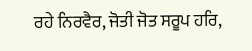ਰਹੇ ਨਿਰਵੈਰ, ਜੋਤੀ ਜੋਤ ਸਰੂਪ ਹਰਿ,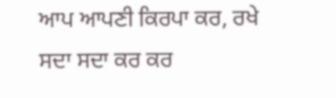ਆਪ ਆਪਣੀ ਕਿਰਪਾ ਕਰ, ਰਖੇ ਸਦਾ ਸਦਾ ਕਰ ਕਰ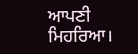ਆਪਣੀ ਮਿਹਰਿਆ।